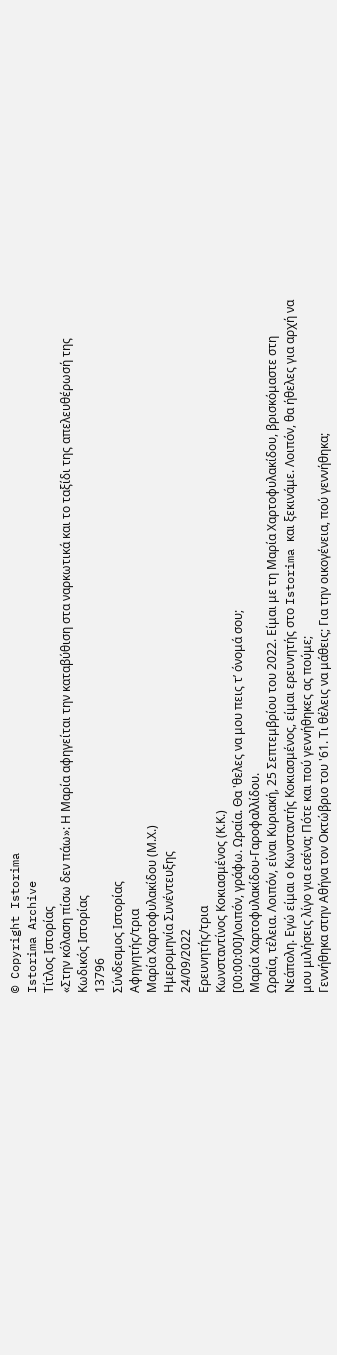© Copyright Istorima
Istorima Archive
Τίτλος Ιστορίας
«Στην κόλαση πίσω δεν πάω»: Η Μαρία αφηγείται την καταβύθιση στα ναρκωτικά και το ταξίδι της απελευθέρωσή της
Κωδικός Ιστορίας
13796
Σύνδεσμος Ιστορίας
Αφηγητής/τρια
Μαρία Χαρτοφυλακίδου (Μ.Χ.)
Ημερομηνία Συνέντευξης
24/09/2022
Ερευνητής/τρια
Κωνσταντίνος Κοκιασμένος (Κ.Κ.)
[00:00:00]Λοιπόν, γράφω. Ωραία. Θα 'θελες να μου πεις τ’ όνομά σου;
Μαρία Χαρτοφυλακίδου-Γαροφαλλίδου.
Ωραία, τέλεια. Λοιπόν, είναι Κυριακή, 25 Σεπτεμβρίου του 2022. Είμαι με τη Μαρία Χαρτοφυλακίδου, βρισκόμαστε στη Νεάπολη. Εγώ είμαι ο Κωνσταντής Κοκιασμένος, είμαι ερευνητής στο Istorima και ξεκινάμε. Λοιπόν, θα ήθελες για αρχή να μου μιλήσεις λίγο για εσένα; Πότε και πού γεννήθηκες ας πούμε;
Γεννήθηκα στην Αθήνα τον Οκτώβριο του '61. Τι θέλεις να μάθεις; Για την οικογένεια, πού γεννήθηκα;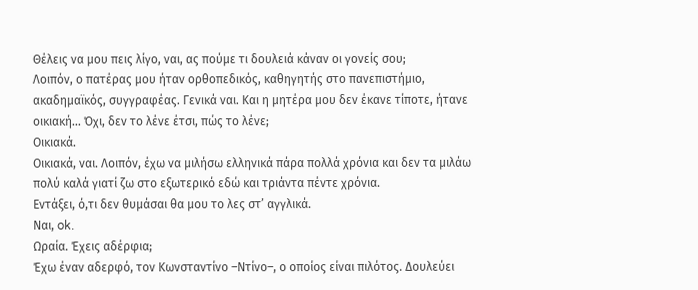Θέλεις να μου πεις λίγο, ναι, ας πούμε τι δουλειά κάναν οι γονείς σου;
Λοιπόν, ο πατέρας μου ήταν ορθοπεδικός, καθηγητής στο πανεπιστήμιο, ακαδημαϊκός, συγγραφέας. Γενικά ναι. Και η μητέρα μου δεν έκανε τίποτε, ήτανε οικιακή... Όχι, δεν το λένε έτσι, πώς το λένε;
Οικιακά.
Οικιακά, ναι. Λοιπόν, έχω να μιλήσω ελληνικά πάρα πολλά χρόνια και δεν τα μιλάω πολύ καλά γιατί ζω στο εξωτερικό εδώ και τριάντα πέντε χρόνια.
Εντάξει, ό,τι δεν θυμάσαι θα μου το λες στ’ αγγλικά.
Ναι, ok.
Ωραία. Έχεις αδέρφια;
Έχω έναν αδερφό, τον Κωνσταντίνο –Ντίνο–, ο οποίος είναι πιλότος. Δουλεύει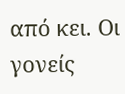από κει. Οι γονείς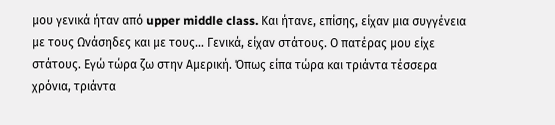μου γενικά ήταν από upper middle class. Και ήτανε, επίσης, είχαν μια συγγένεια με τους Ωνάσηδες και με τους… Γενικά, είχαν στάτους. Ο πατέρας μου είχε στάτους. Εγώ τώρα ζω στην Αμερική. Όπως είπα τώρα και τριάντα τέσσερα χρόνια, τριάντα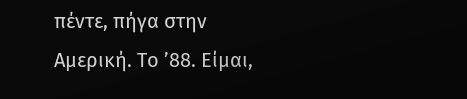πέντε, πήγα στην Αμερική. Το ’88. Είμαι,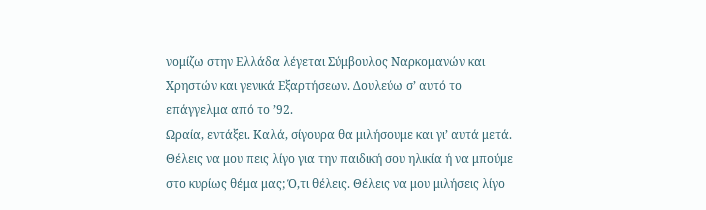νομίζω στην Ελλάδα λέγεται Σύμβουλος Ναρκομανών και Χρηστών και γενικά Εξαρτήσεων. Δουλεύω σ’ αυτό το επάγγελμα από το ’92.
Ωραία, εντάξει. Καλά, σίγουρα θα μιλήσουμε και γι’ αυτά μετά. Θέλεις να μου πεις λίγο για την παιδική σου ηλικία ή να μπούμε στο κυρίως θέμα μας; Ό,τι θέλεις. Θέλεις να μου μιλήσεις λίγο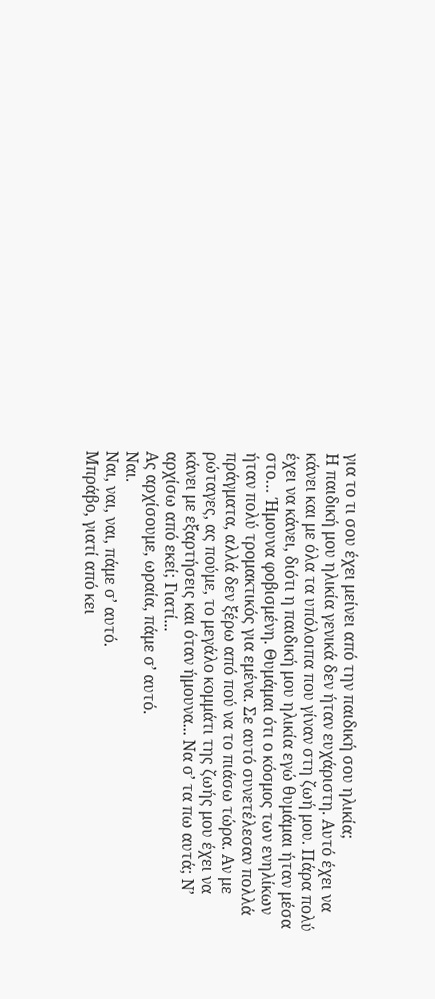για το τι σου έχει μείνει από την παιδική σου ηλικία;
Η παιδική μου ηλικία γενικά δεν ήταν ευχάριστη. Αυτό έχει να κάνει και με όλα τα υπόλοιπα που γίναν στη ζωή μου. Πάρα πολύ έχει να κάνει, διότι η παιδική μου ηλικία εγώ θυμάμαι ήταν μέσα στο… Ήμουνα φοβισμένη. Θυμάμαι ότι ο κόσμος των ενηλίκων ήταν πολύ τρομακτικός για εμένα. Σε αυτό συνετέλεσαν πολλά πράγματα, αλλά δεν ξέρω από πού να το πιάσω τώρα. Αν με ρώταγες, ας πούμε, το μεγάλο κομμάτι της ζωής μου έχει να κάνει με εξαρτήσεις και όταν ήμουνα... Να σ’ τα πω αυτά; Ν’ αρχίσω από εκεί; Γιατί...
Ας αρχίσουμε, ωραία, πάμε σ’ αυτό.
Ναι.
Ναι, ναι, ναι, πάμε σ’ αυτό.
Μπράβο, γιατί από κει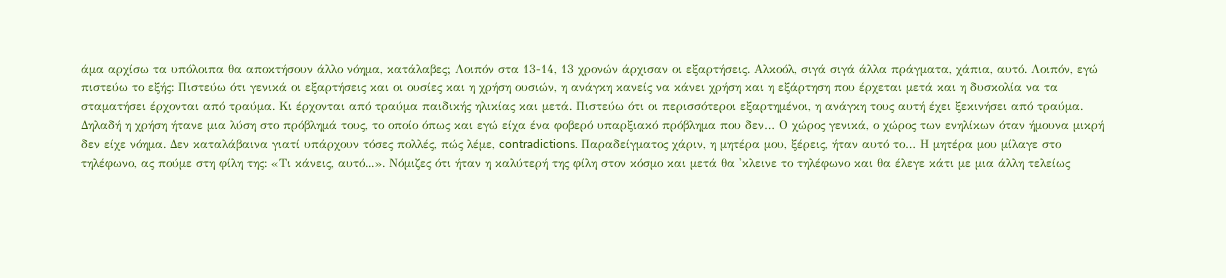άμα αρχίσω τα υπόλοιπα θα αποκτήσουν άλλο νόημα, κατάλαβες; Λοιπόν στα 13-14, 13 χρονών άρχισαν οι εξαρτήσεις. Αλκοόλ, σιγά σιγά άλλα πράγματα, χάπια, αυτό. Λοιπόν, εγώ πιστεύω το εξής: Πιστεύω ότι γενικά οι εξαρτήσεις και οι ουσίες και η χρήση ουσιών, η ανάγκη κανείς να κάνει χρήση και η εξάρτηση που έρχεται μετά και η δυσκολία να τα σταματήσει έρχονται από τραύμα. Κι έρχονται από τραύμα παιδικής ηλικίας και μετά. Πιστεύω ότι οι περισσότεροι εξαρτημένοι, η ανάγκη τους αυτή έχει ξεκινήσει από τραύμα. Δηλαδή η χρήση ήτανε μια λύση στο πρόβλημά τους, το οποίο όπως και εγώ είχα ένα φοβερό υπαρξιακό πρόβλημα που δεν… Ο χώρος γενικά, ο χώρος των ενηλίκων όταν ήμουνα μικρή δεν είχε νόημα. Δεν καταλάβαινα γιατί υπάρχουν τόσες πολλές, πώς λέμε, contradictions. Παραδείγματος χάριν, η μητέρα μου, ξέρεις, ήταν αυτό το… Η μητέρα μου μίλαγε στο τηλέφωνο, ας πούμε στη φίλη της: «Τι κάνεις, αυτό...». Νόμιζες ότι ήταν η καλύτερή της φίλη στον κόσμο και μετά θα 'κλεινε το τηλέφωνο και θα έλεγε κάτι με μια άλλη τελείως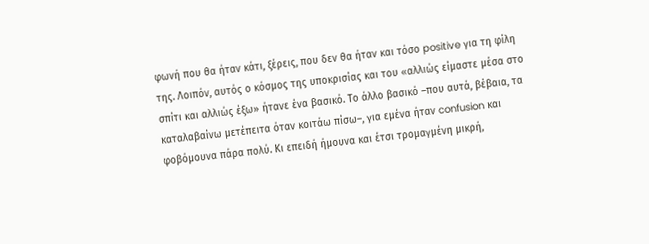φωνή που θα ήταν κάτι, ξέρεις, που δεν θα ήταν και τόσο positive για τη φίλη της. Λοιπόν, αυτός ο κόσμος της υποκρισίας και του «αλλιώς είμαστε μέσα στο σπίτι και αλλιώς έξω» ήτανε ένα βασικό. Το άλλο βασικό –που αυτά, βέβαια, τα καταλαβαίνω μετέπειτα όταν κοιτάω πίσω–, για εμένα ήταν confusion και φοβόμουνα πάρα πολύ. Κι επειδή ήμουνα και έτσι τρομαγμένη μικρή,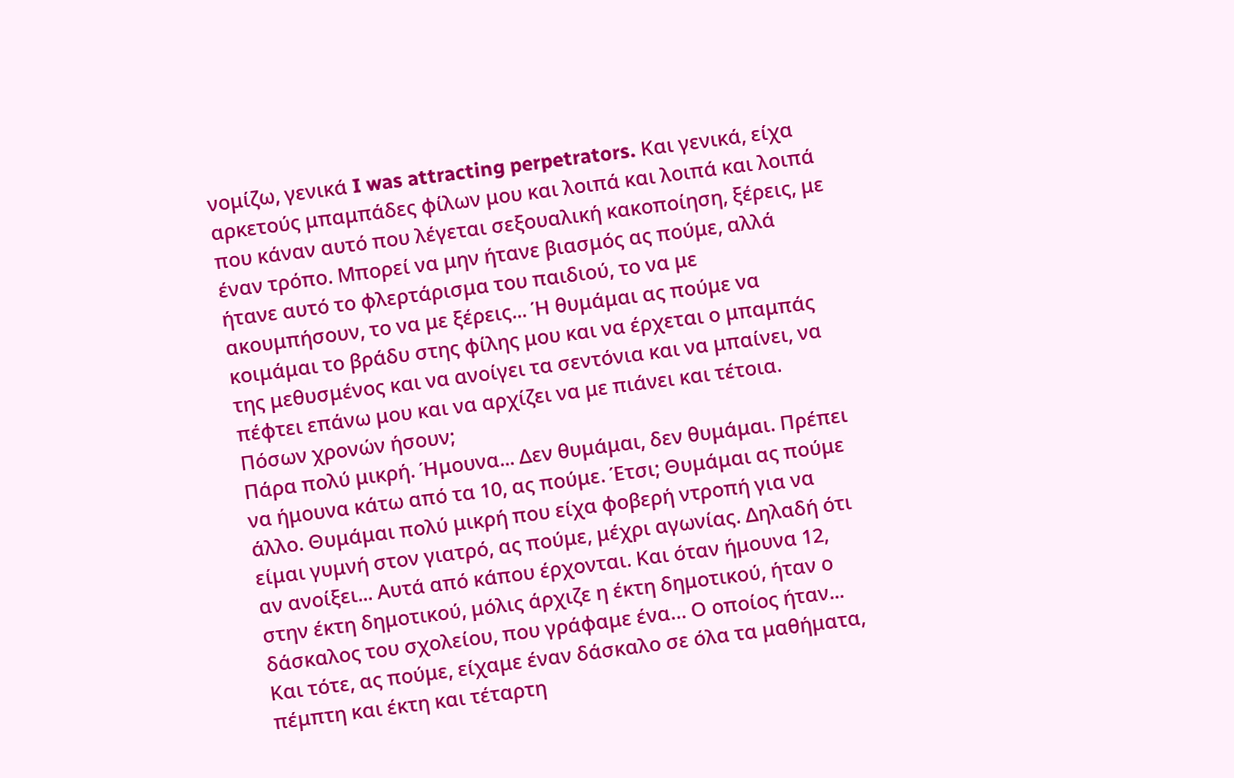νομίζω, γενικά I was attracting perpetrators. Και γενικά, είχα αρκετούς μπαμπάδες φίλων μου και λοιπά και λοιπά και λοιπά που κάναν αυτό που λέγεται σεξουαλική κακοποίηση, ξέρεις, με έναν τρόπο. Μπορεί να μην ήτανε βιασμός ας πούμε, αλλά ήτανε αυτό το φλερτάρισμα του παιδιού, το να με ακουμπήσουν, το να με ξέρεις... Ή θυμάμαι ας πούμε να κοιμάμαι το βράδυ στης φίλης μου και να έρχεται ο μπαμπάς της μεθυσμένος και να ανοίγει τα σεντόνια και να μπαίνει, να πέφτει επάνω μου και να αρχίζει να με πιάνει και τέτοια.
Πόσων χρονών ήσουν;
Πάρα πολύ μικρή. Ήμουνα... Δεν θυμάμαι, δεν θυμάμαι. Πρέπει να ήμουνα κάτω από τα 10, ας πούμε. Έτσι; Θυμάμαι ας πούμε άλλο. Θυμάμαι πολύ μικρή που είχα φοβερή ντροπή για να είμαι γυμνή στον γιατρό, ας πούμε, μέχρι αγωνίας. Δηλαδή ότι αν ανοίξει... Αυτά από κάπου έρχονται. Και όταν ήμουνα 12, στην έκτη δημοτικού, μόλις άρχιζε η έκτη δημοτικού, ήταν ο δάσκαλος του σχολείου, που γράφαμε ένα… Ο οποίος ήταν... Και τότε, ας πούμε, είχαμε έναν δάσκαλο σε όλα τα μαθήματα, πέμπτη και έκτη και τέταρτη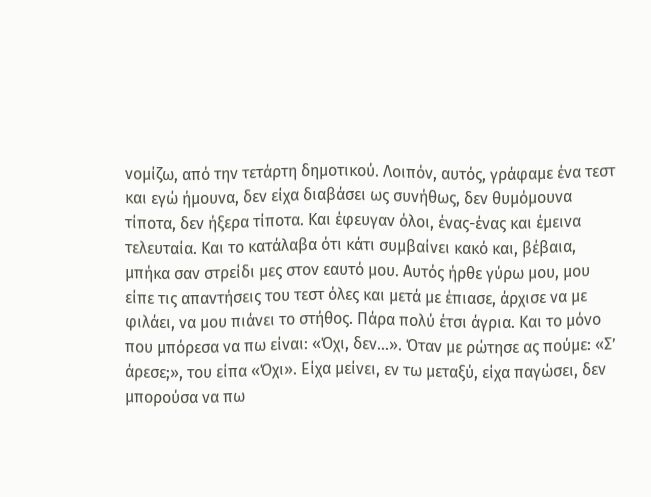νομίζω, από την τετάρτη δημοτικού. Λοιπόν, αυτός, γράφαμε ένα τεστ και εγώ ήμουνα, δεν είχα διαβάσει ως συνήθως, δεν θυμόμουνα τίποτα, δεν ήξερα τίποτα. Και έφευγαν όλοι, ένας-ένας και έμεινα τελευταία. Και το κατάλαβα ότι κάτι συμβαίνει κακό και, βέβαια, μπήκα σαν στρείδι μες στον εαυτό μου. Αυτός ήρθε γύρω μου, μου είπε τις απαντήσεις του τεστ όλες και μετά με έπιασε, άρχισε να με φιλάει, να μου πιάνει το στήθος. Πάρα πολύ έτσι άγρια. Και το μόνο που μπόρεσα να πω είναι: «Όχι, δεν...». Όταν με ρώτησε ας πούμε: «Σ’ άρεσε;», του είπα «Όχι». Είχα μείνει, εν τω μεταξύ, είχα παγώσει, δεν μπορούσα να πω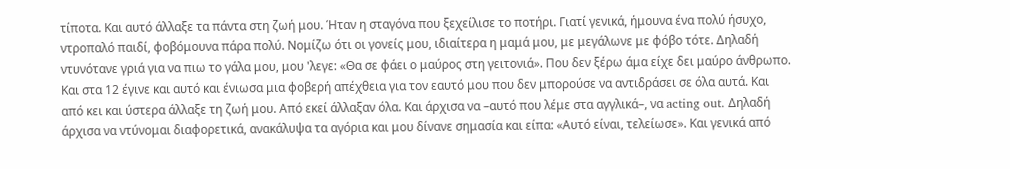τίποτα. Και αυτό άλλαξε τα πάντα στη ζωή μου. Ήταν η σταγόνα που ξεχείλισε το ποτήρι. Γιατί γενικά, ήμουνα ένα πολύ ήσυχο, ντροπαλό παιδί, φοβόμουνα πάρα πολύ. Νομίζω ότι οι γονείς μου, ιδιαίτερα η μαμά μου, με μεγάλωνε με φόβο τότε. Δηλαδή ντυνότανε γριά για να πιω το γάλα μου, μου 'λεγε: «Θα σε φάει ο μαύρος στη γειτονιά». Που δεν ξέρω άμα είχε δει μαύρο άνθρωπο. Και στα 12 έγινε και αυτό και ένιωσα μια φοβερή απέχθεια για τον εαυτό μου που δεν μπορούσε να αντιδράσει σε όλα αυτά. Και από κει και ύστερα άλλαξε τη ζωή μου. Από εκεί άλλαξαν όλα. Και άρχισα να –αυτό που λέμε στα αγγλικά–, να acting out. Δηλαδή άρχισα να ντύνομαι διαφορετικά, ανακάλυψα τα αγόρια και μου δίνανε σημασία και είπα: «Αυτό είναι, τελείωσε». Και γενικά από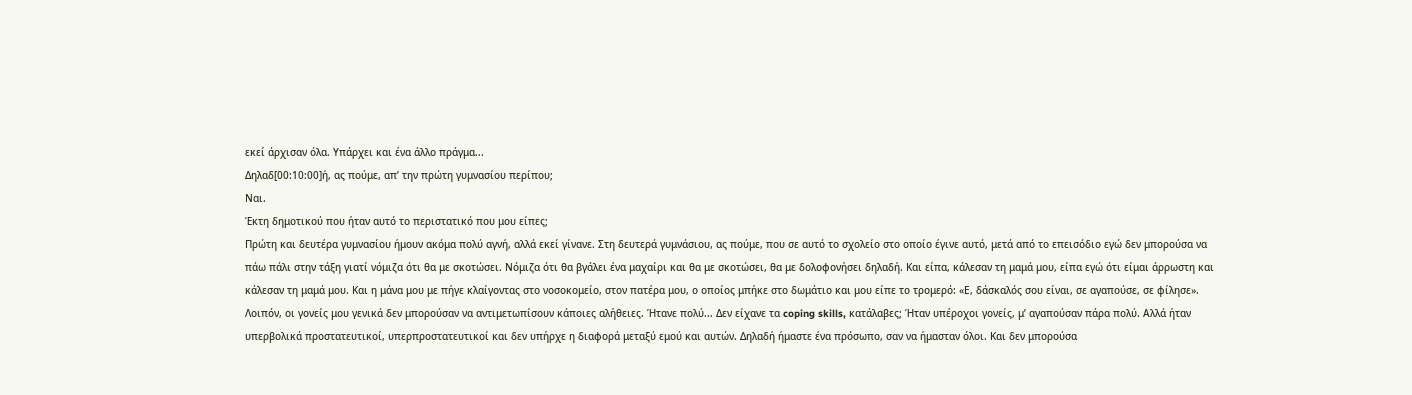εκεί άρχισαν όλα. Υπάρχει και ένα άλλο πράγμα...
Δηλαδ[00:10:00]ή, ας πούμε, απ’ την πρώτη γυμνασίου περίπου;
Ναι.
Έκτη δημοτικού που ήταν αυτό το περιστατικό που μου είπες;
Πρώτη και δευτέρα γυμνασίου ήμουν ακόμα πολύ αγνή, αλλά εκεί γίνανε. Στη δευτερά γυμνάσιου, ας πούμε, που σε αυτό το σχολείο στο οποίο έγινε αυτό, μετά από το επεισόδιο εγώ δεν μπορούσα να πάω πάλι στην τάξη γιατί νόμιζα ότι θα με σκοτώσει. Νόμιζα ότι θα βγάλει ένα μαχαίρι και θα με σκοτώσει, θα με δολοφονήσει δηλαδή. Και είπα, κάλεσαν τη μαμά μου, είπα εγώ ότι είμαι άρρωστη και κάλεσαν τη μαμά μου. Και η μάνα μου με πήγε κλαίγοντας στο νοσοκομείο, στον πατέρα μου, ο οποίος μπήκε στο δωμάτιο και μου είπε το τρομερό: «Ε, δάσκαλός σου είναι, σε αγαπούσε, σε φίλησε». Λοιπόν, οι γονείς μου γενικά δεν μπορούσαν να αντιμετωπίσουν κάποιες αλήθειες. Ήτανε πολύ... Δεν είχανε τα coping skills, κατάλαβες; Ήταν υπέροχοι γονείς, μ’ αγαπούσαν πάρα πολύ. Αλλά ήταν υπερβολικά προστατευτικοί, υπερπροστατευτικοί και δεν υπήρχε η διαφορά μεταξύ εμού και αυτών. Δηλαδή ήμαστε ένα πρόσωπο, σαν να ήμασταν όλοι. Και δεν μπορούσα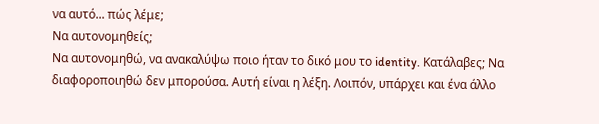να αυτό... πώς λέμε;
Να αυτονομηθείς;
Να αυτονομηθώ, να ανακαλύψω ποιο ήταν το δικό μου το identity. Κατάλαβες; Να διαφοροποιηθώ δεν μπορούσα. Αυτή είναι η λέξη. Λοιπόν, υπάρχει και ένα άλλο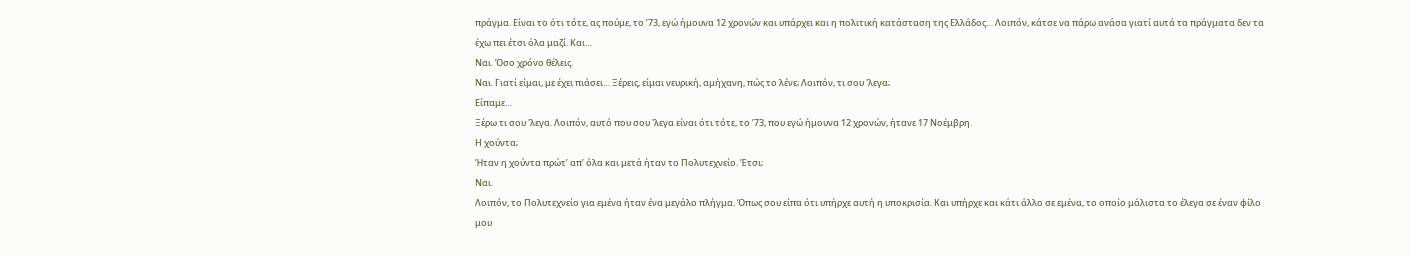πράγμα. Είναι το ότι τότε, ας πούμε, το ’73, εγώ ήμουνα 12 χρονών και υπάρχει και η πολιτική κατάσταση της Ελλάδος… Λοιπόν, κάτσε να πάρω ανάσα γιατί αυτά τα πράγματα δεν τα έχω πει έτσι όλα μαζί. Και…
Ναι. Όσο χρόνο θέλεις.
Ναι. Γιατί είμαι, με έχει πιάσει… Ξέρεις, είμαι νευρική, αμήχανη, πώς το λένε; Λοιπόν, τι σου 'λεγα;
Είπαμε…
Ξέρω τι σου 'λεγα. Λοιπόν, αυτό που σου 'λεγα είναι ότι τότε, το ’73, που εγώ ήμουνα 12 χρονών, ήτανε 17 Νοέμβρη.
Η χούντα;
Ήταν η χούντα πρώτ’ απ’ όλα και μετά ήταν το Πολυτεχνείο. Έτσι;
Ναι.
Λοιπόν, το Πολυτεχνείο για εμένα ήταν ένα μεγάλο πλήγμα. Όπως σου είπα ότι υπήρχε αυτή η υποκρισία. Και υπήρχε και κάτι άλλο σε εμένα, το οποίο μάλιστα το έλεγα σε έναν φίλο μου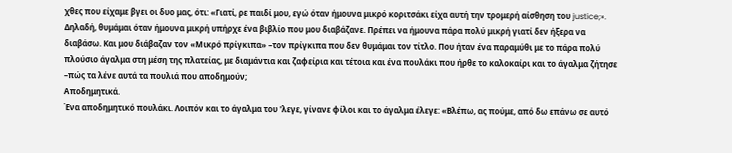χθες που είχαμε βγει οι δυο μας, ότι: «Γιατί, ρε παιδί μου, εγώ όταν ήμουνα μικρό κοριτσάκι είχα αυτή την τρομερή αίσθηση του justice;». Δηλαδή, θυμάμαι όταν ήμουνα μικρή υπήρχε ένα βιβλίο που μου διαβάζανε. Πρέπει να ήμουνα πάρα πολύ μικρή γιατί δεν ήξερα να διαβάσω. Και μου διάβαζαν τον «Μικρό πρίγκιπα» –τον πρίγκιπα που δεν θυμάμαι τον τίτλο. Που ήταν ένα παραμύθι με το πάρα πολύ πλούσιο άγαλμα στη μέση της πλατείας, με διαμάντια και ζαφείρια και τέτοια και ένα πουλάκι που ήρθε το καλοκαίρι και το άγαλμα ζήτησε –πώς τα λένε αυτά τα πουλιά που αποδημούν;
Αποδημητικά.
Ένα αποδημητικό πουλάκι. Λοιπόν και το άγαλμα του 'λεγε, γίνανε φίλοι και το άγαλμα έλεγε: «Βλέπω, ας πούμε, από δω επάνω σε αυτό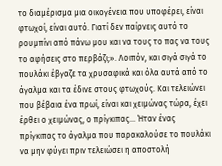το διαμέρισμα μια οικογένεια που υποφέρει, είναι φτωχοί, είναι αυτό. Γιατί δεν παίρνεις αυτό το ρουμπίνι από πάνω μου και να τους το πας να τους το αφήσεις στο περβάζι;». Λοιπόν, και σιγά σιγά το πουλάκι έβγαζε τα χρυσαφικά και όλα αυτά από το άγαλμα και τα έδινε στους φτωχούς. Και τελειώνει που βέβαια ένα πρωί, είναι και χειμώνας τώρα, έχει έρθει ο χειμώνας, ο πρίγκιπας… Ήταν ένας πρίγκιπας το άγαλμα που παρακαλούσε το πουλάκι να μην φύγει πριν τελειώσει η αποστολή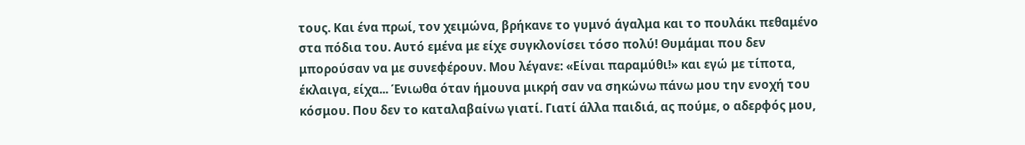τους. Και ένα πρωί, τον χειμώνα, βρήκανε το γυμνό άγαλμα και το πουλάκι πεθαμένο στα πόδια του. Αυτό εμένα με είχε συγκλονίσει τόσο πολύ! Θυμάμαι που δεν μπορούσαν να με συνεφέρουν. Μου λέγανε: «Είναι παραμύθι!» και εγώ με τίποτα, έκλαιγα, είχα... Ένιωθα όταν ήμουνα μικρή σαν να σηκώνω πάνω μου την ενοχή του κόσμου. Που δεν το καταλαβαίνω γιατί. Γιατί άλλα παιδιά, ας πούμε, ο αδερφός μου,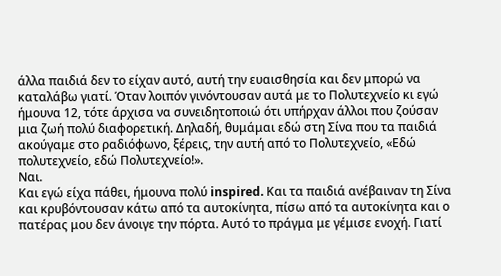άλλα παιδιά δεν το είχαν αυτό, αυτή την ευαισθησία και δεν μπορώ να καταλάβω γιατί. Όταν λοιπόν γινόντουσαν αυτά με το Πολυτεχνείο κι εγώ ήμουνα 12, τότε άρχισα να συνειδητοποιώ ότι υπήρχαν άλλοι που ζούσαν μια ζωή πολύ διαφορετική. Δηλαδή, θυμάμαι εδώ στη Σίνα που τα παιδιά ακούγαμε στο ραδιόφωνο, ξέρεις, την αυτή από το Πολυτεχνείο, «Εδώ πολυτεχνείο, εδώ Πολυτεχνείο!».
Ναι.
Και εγώ είχα πάθει, ήμουνα πολύ inspired. Και τα παιδιά ανέβαιναν τη Σίνα και κρυβόντουσαν κάτω από τα αυτοκίνητα, πίσω από τα αυτοκίνητα και ο πατέρας μου δεν άνοιγε την πόρτα. Αυτό το πράγμα με γέμισε ενοχή. Γιατί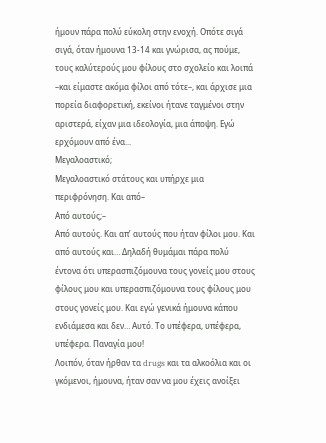ήμουν πάρα πολύ εύκολη στην ενοχή. Οπότε σιγά σιγά, όταν ήμουνα 13-14 και γνώρισα, ας πούμε, τους καλύτερούς μου φίλους στο σχολείο και λοιπά –και είμαστε ακόμα φίλοι από τότε–, και άρχισε μια πορεία διαφορετική, εκείνοι ήτανε ταγμένοι στην αριστερά, είχαν μια ιδεολογία, μια άποψη. Εγώ ερχόμουν από ένα...
Μεγαλοαστικό;
Μεγαλοαστικό στάτους και υπήρχε μια περιφρόνηση. Και από–
Από αυτούς;–
Από αυτούς. Και απ’ αυτούς που ήταν φίλοι μου. Και από αυτούς και… Δηλαδή θυμάμαι πάρα πολύ έντονα ότι υπερασπιζόμουνα τους γονείς μου στους φίλους μου και υπερασπιζόμουνα τους φίλους μου στους γονείς μου. Και εγώ γενικά ήμουνα κάπου ενδιάμεσα και δεν… Αυτό. Το υπέφερα, υπέφερα, υπέφερα. Παναγία μου!
Λοιπόν, όταν ήρθαν τα drugs και τα αλκοόλια και οι γκόμενοι, ήμουνα, ήταν σαν να μου έχεις ανοίξει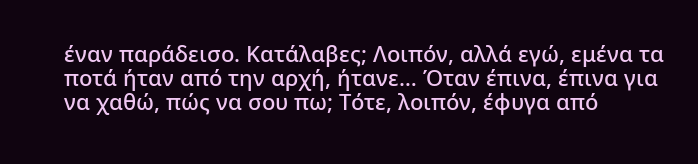έναν παράδεισο. Κατάλαβες; Λοιπόν, αλλά εγώ, εμένα τα ποτά ήταν από την αρχή, ήτανε… Όταν έπινα, έπινα για να χαθώ, πώς να σου πω; Τότε, λοιπόν, έφυγα από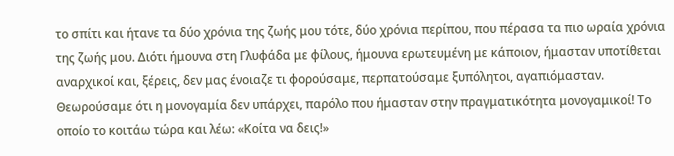το σπίτι και ήτανε τα δύο χρόνια της ζωής μου τότε, δύο χρόνια περίπου, που πέρασα τα πιο ωραία χρόνια της ζωής μου. Διότι ήμουνα στη Γλυφάδα με φίλους, ήμουνα ερωτευμένη με κάποιον, ήμασταν υποτίθεται αναρχικοί και, ξέρεις, δεν μας ένοιαζε τι φορούσαμε, περπατούσαμε ξυπόλητοι, αγαπιόμασταν. Θεωρούσαμε ότι η μονογαμία δεν υπάρχει, παρόλο που ήμασταν στην πραγματικότητα μονογαμικοί! Το οποίο το κοιτάω τώρα και λέω: «Κοίτα να δεις!»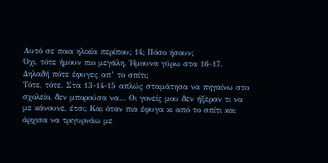Αυτό σε ποια ηλικία περίπου; 14; Πόσο ήσουν;
Όχι, τότε ήμουν πιο μεγάλη. Ήμουνα γύρω στα 16-17.
Δηλαδή πότε έφυγες απ’ το σπίτι;
Τότε, τότε. Στα 13-14-15 απλώς σταμάτησα να πηγαίνω στο σχολείο, δεν μπορούσα να… Οι γονείς μου δεν ήξεραν τι να με κάνουνε, έτσι; Και όταν πια έφυγα κι από το σπίτι και άρχισα να τριγυρνάω με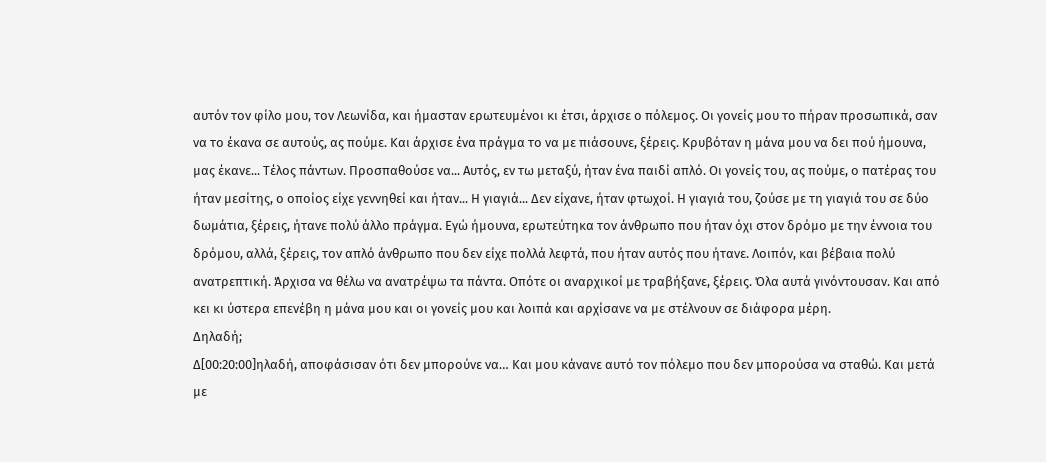αυτόν τον φίλο μου, τον Λεωνίδα, και ήμασταν ερωτευμένοι κι έτσι, άρχισε ο πόλεμος. Οι γονείς μου το πήραν προσωπικά, σαν να το έκανα σε αυτούς, ας πούμε. Και άρχισε ένα πράγμα το να με πιάσουνε, ξέρεις. Κρυβόταν η μάνα μου να δει πού ήμουνα, μας έκανε... Τέλος πάντων. Προσπαθούσε να... Αυτός, εν τω μεταξύ, ήταν ένα παιδί απλό. Οι γονείς του, ας πούμε, ο πατέρας του ήταν μεσίτης, ο οποίος είχε γεννηθεί και ήταν... Η γιαγιά... Δεν είχανε, ήταν φτωχοί. Η γιαγιά του, ζούσε με τη γιαγιά του σε δύο δωμάτια, ξέρεις, ήτανε πολύ άλλο πράγμα. Εγώ ήμουνα, ερωτεύτηκα τον άνθρωπο που ήταν όχι στον δρόμο με την έννοια του δρόμου, αλλά, ξέρεις, τον απλό άνθρωπο που δεν είχε πολλά λεφτά, που ήταν αυτός που ήτανε. Λοιπόν, και βέβαια πολύ ανατρεπτική. Άρχισα να θέλω να ανατρέψω τα πάντα. Οπότε οι αναρχικοί με τραβήξανε, ξέρεις. Όλα αυτά γινόντουσαν. Και από κει κι ύστερα επενέβη η μάνα μου και οι γονείς μου και λοιπά και αρχίσανε να με στέλνουν σε διάφορα μέρη.
Δηλαδή;
Δ[00:20:00]ηλαδή, αποφάσισαν ότι δεν μπορούνε να… Και μου κάνανε αυτό τον πόλεμο που δεν μπορούσα να σταθώ. Και μετά με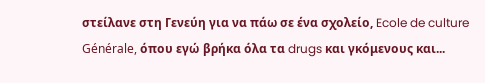στείλανε στη Γενεύη για να πάω σε ένα σχολείο, Ecole de culture Générale, όπου εγώ βρήκα όλα τα drugs και γκόμενους και...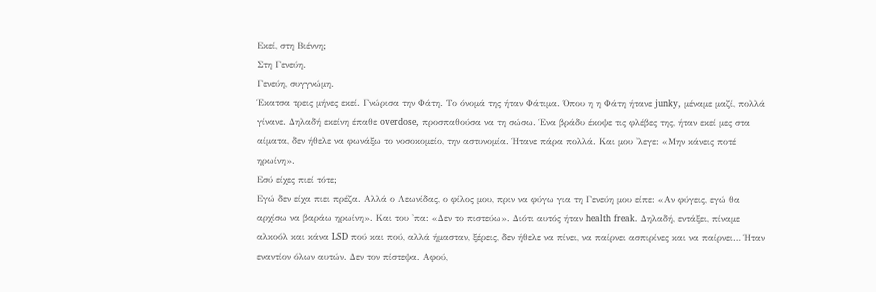Εκεί, στη Βιέννη;
Στη Γενεύη.
Γενεύη, συγγνώμη.
Έκατσα τρεις μήνες εκεί. Γνώρισα την Φάτη. Το όνομά της ήταν Φάτιμα. Όπου η η Φάτη ήτανε junky, μέναμε μαζί, πολλά γίνανε. Δηλαδή εκείνη έπαθε overdose, προσπαθούσα να τη σώσω. Ένα βράδυ έκοψε τις φλέβες της, ήταν εκεί μες στα αίματα, δεν ήθελε να φωνάξω το νοσοκομείο, την αστυνομία. Ήτανε πάρα πολλά. Και μου 'λεγε: «Μην κάνεις ποτέ ηρωίνη».
Εσύ είχες πιεί τότε;
Εγώ δεν είχα πιει πρέζα. Αλλά ο Λεωνίδας, ο φίλος μου, πριν να φύγω για τη Γενεύη μου είπε: «Αν φύγεις, εγώ θα αρχίσω να βαράω ηρωίνη». Και του 'πα: «Δεν το πιστεύω». Διότι αυτός ήταν health freak. Δηλαδή, εντάξει, πίναμε αλκοόλ και κάνα LSD πού και πού, αλλά ήμασταν, ξέρεις, δεν ήθελε να πίνει, να παίρνει ασπιρίνες και να παίρνει… Ήταν εναντίον όλων αυτών. Δεν τον πίστεψα. Αφού,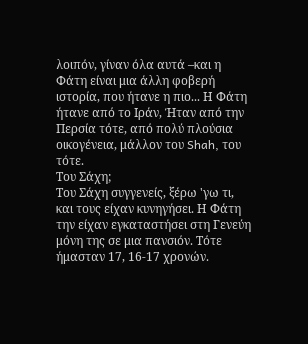λοιπόν, γίναν όλα αυτά –και η Φάτη είναι μια άλλη φοβερή ιστορία, που ήτανε η πιο... Η Φάτη ήτανε από το Ιράν, Ήταν από την Περσία τότε, από πολύ πλούσια οικογένεια, μάλλον του Shah, του τότε.
Του Σάχη;
Του Σάχη συγγενείς, ξέρω 'γω τι, και τους είχαν κυνηγήσει. Η Φάτη την είχαν εγκαταστήσει στη Γενεύη μόνη της σε μια πανσιόν. Τότε ήμασταν 17, 16-17 χρονών.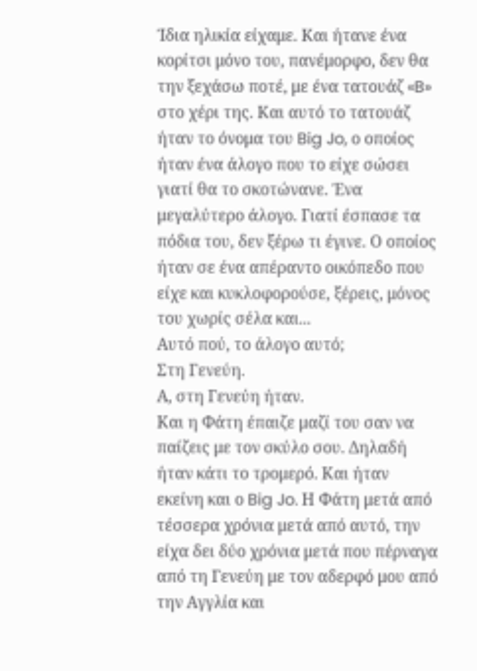Ίδια ηλικία είχαμε. Και ήτανε ένα κορίτσι μόνο του, πανέμορφο, δεν θα την ξεχάσω ποτέ, με ένα τατουάζ «B» στο χέρι της. Και αυτό το τατουάζ ήταν το όνομα του Big Jo, ο οποίος ήταν ένα άλογο που το είχε σώσει γιατί θα το σκοτώνανε. Ένα μεγαλύτερο άλογο. Γιατί έσπασε τα πόδια του, δεν ξέρω τι έγινε. Ο οποίος ήταν σε ένα απέραντο οικόπεδο που είχε και κυκλοφορούσε, ξέρεις, μόνος του χωρίς σέλα και...
Αυτό πού, το άλογο αυτό;
Στη Γενεύη.
Α, στη Γενεύη ήταν.
Και η Φάτη έπαιζε μαζί του σαν να παίζεις με τον σκύλο σου. Δηλαδή ήταν κάτι το τρομερό. Και ήταν εκείνη και ο Big Jo. Η Φάτη μετά από τέσσερα χρόνια μετά από αυτό, την είχα δει δύο χρόνια μετά που πέρναγα από τη Γενεύη με τον αδερφό μου από την Αγγλία και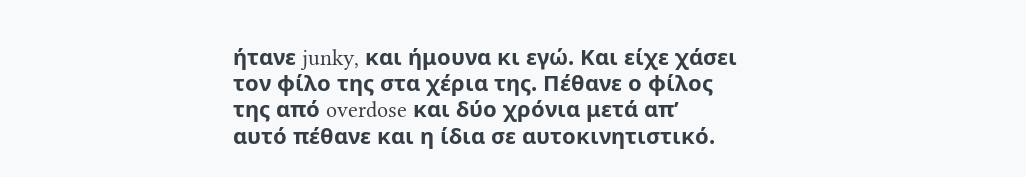ήτανε junky, και ήμουνα κι εγώ. Kαι είχε χάσει τον φίλο της στα χέρια της. Πέθανε ο φίλος της από overdose και δύο χρόνια μετά απ’ αυτό πέθανε και η ίδια σε αυτοκινητιστικό.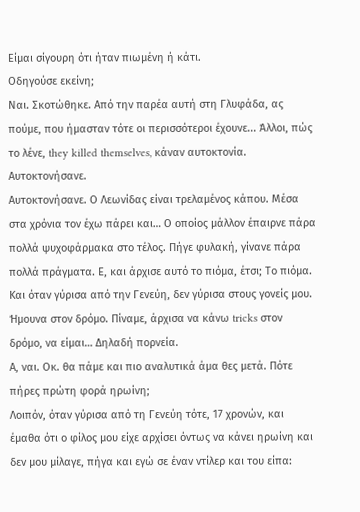Είμαι σίγουρη ότι ήταν πιωμένη ή κάτι.
Οδηγούσε εκείνη;
Ναι. Σκοτώθηκε. Από την παρέα αυτή στη Γλυφάδα, ας πούμε, που ήμασταν τότε οι περισσότεροι έχουνε... Άλλοι, πώς το λένε, they killed themselves, κάναν αυτοκτονία.
Αυτοκτονήσανε.
Αυτοκτονήσανε. Ο Λεωνίδας είναι τρελαμένος κάπου. Μέσα στα χρόνια τον έχω πάρει και… Ο οποίος μάλλον έπαιρνε πάρα πολλά ψυχοφάρμακα στο τέλος. Πήγε φυλακή, γίνανε πάρα πολλά πράγματα. Ε, και άρχισε αυτό το πιόμα, έτσι; Το πιόμα. Και όταν γύρισα από την Γενεύη, δεν γύρισα στους γονείς μου. Ήμουνα στον δρόμο. Πίναμε, άρχισα να κάνω tricks στον δρόμο, να είμαι… Δηλαδή πορνεία.
Α, ναι. Οκ. θα πάμε και πιο αναλυτικά άμα θες μετά. Πότε πήρες πρώτη φορά ηρωίνη;
Λοιπόν, όταν γύρισα από τη Γενεύη τότε, 17 χρονών, και έμαθα ότι ο φίλος μου είχε αρχίσει όντως να κάνει ηρωίνη και δεν μου μίλαγε, πήγα και εγώ σε έναν ντίλερ και του είπα: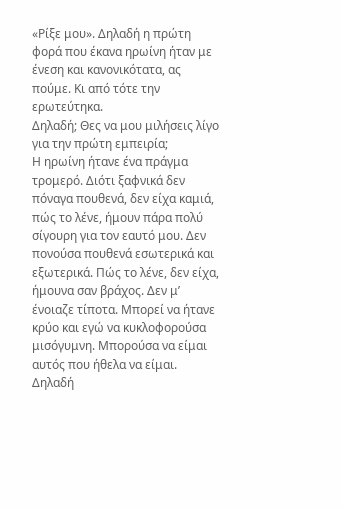«Ρίξε μου». Δηλαδή η πρώτη φορά που έκανα ηρωίνη ήταν με ένεση και κανονικότατα, ας πούμε. Κι από τότε την ερωτεύτηκα.
Δηλαδή; Θες να μου μιλήσεις λίγο για την πρώτη εμπειρία;
Η ηρωίνη ήτανε ένα πράγμα τρομερό. Διότι ξαφνικά δεν πόναγα πουθενά, δεν είχα καμιά, πώς το λένε, ήμουν πάρα πολύ σίγουρη για τον εαυτό μου. Δεν πονούσα πουθενά εσωτερικά και εξωτερικά. Πώς το λένε, δεν είχα, ήμουνα σαν βράχος. Δεν μ’ ένοιαζε τίποτα. Μπορεί να ήτανε κρύο και εγώ να κυκλοφορούσα μισόγυμνη. Μπορούσα να είμαι αυτός που ήθελα να είμαι. Δηλαδή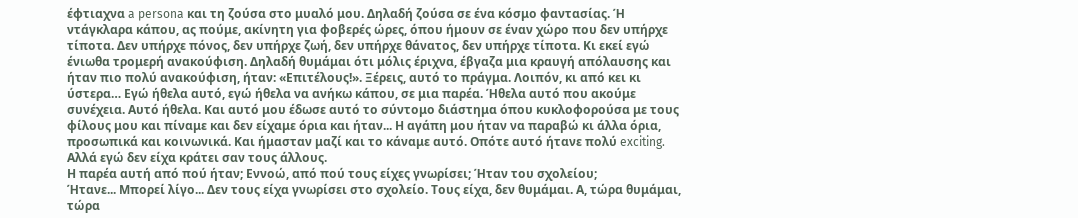έφτιαχνα a persona και τη ζούσα στο μυαλό μου. Δηλαδή ζούσα σε ένα κόσμο φαντασίας. Ή ντάγκλαρα κάπου, ας πούμε, ακίνητη για φοβερές ώρες, όπου ήμουν σε έναν χώρο που δεν υπήρχε τίποτα. Δεν υπήρχε πόνος, δεν υπήρχε ζωή, δεν υπήρχε θάνατος, δεν υπήρχε τίποτα. Κι εκεί εγώ ένιωθα τρομερή ανακούφιση. Δηλαδή θυμάμαι ότι μόλις έριχνα, έβγαζα μια κραυγή απόλαυσης και ήταν πιο πολύ ανακούφιση, ήταν: «Επιτέλους!». Ξέρεις, αυτό το πράγμα. Λοιπόν, κι από κει κι ύστερα… Εγώ ήθελα αυτό, εγώ ήθελα να ανήκω κάπου, σε μια παρέα. Ήθελα αυτό που ακούμε συνέχεια. Αυτό ήθελα. Και αυτό μου έδωσε αυτό το σύντομο διάστημα όπου κυκλοφορούσα με τους φίλους μου και πίναμε και δεν είχαμε όρια και ήταν... Η αγάπη μου ήταν να παραβώ κι άλλα όρια, προσωπικά και κοινωνικά. Και ήμασταν μαζί και το κάναμε αυτό. Οπότε αυτό ήτανε πολύ exciting. Αλλά εγώ δεν είχα κράτει σαν τους άλλους.
Η παρέα αυτή από πού ήταν; Εννοώ, από πού τους είχες γνωρίσει; Ήταν του σχολείου;
Ήτανε... Μπορεί λίγο... Δεν τους είχα γνωρίσει στο σχολείο. Τους είχα, δεν θυμάμαι. Α, τώρα θυμάμαι, τώρα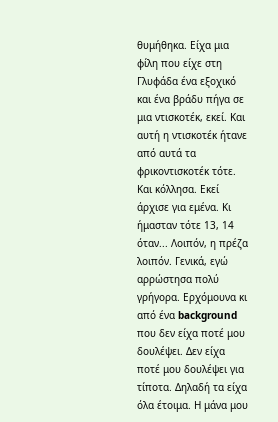θυμήθηκα. Είχα μια φίλη που είχε στη Γλυφάδα ένα εξοχικό και ένα βράδυ πήγα σε μια ντισκοτέκ, εκεί. Και αυτή η ντισκοτέκ ήτανε από αυτά τα φρικοντισκοτέκ τότε. Και κόλλησα. Εκεί άρχισε για εμένα. Κι ήμασταν τότε 13, 14 όταν... Λοιπόν, η πρέζα λοιπόν. Γενικά, εγώ αρρώστησα πολύ γρήγορα. Ερχόμουνα κι από ένα background που δεν είχα ποτέ μου δουλέψει. Δεν είχα ποτέ μου δουλέψει για τίποτα. Δηλαδή τα είχα όλα έτοιμα. Η μάνα μου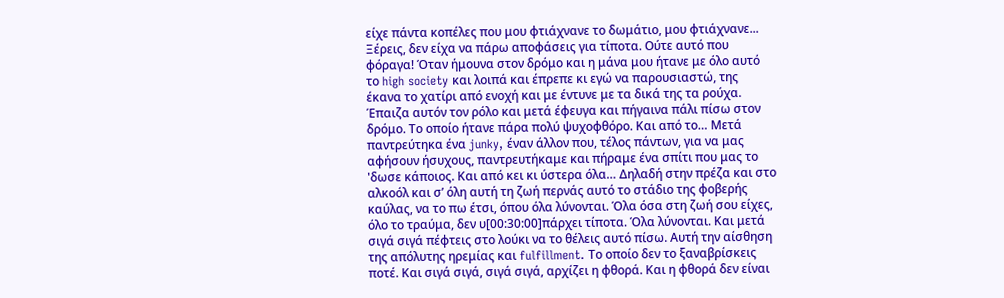είχε πάντα κοπέλες που μου φτιάχνανε το δωμάτιο, μου φτιάχνανε... Ξέρεις, δεν είχα να πάρω αποφάσεις για τίποτα. Ούτε αυτό που φόραγα! Όταν ήμουνα στον δρόμο και η μάνα μου ήτανε με όλο αυτό το high society και λοιπά και έπρεπε κι εγώ να παρουσιαστώ, της έκανα το χατίρι από ενοχή και με έντυνε με τα δικά της τα ρούχα. Έπαιζα αυτόν τον ρόλο και μετά έφευγα και πήγαινα πάλι πίσω στον δρόμο. Το οποίο ήτανε πάρα πολύ ψυχοφθόρο. Και από το… Μετά παντρεύτηκα ένα junky, έναν άλλον που, τέλος πάντων, για να μας αφήσουν ήσυχους, παντρευτήκαμε και πήραμε ένα σπίτι που μας το 'δωσε κάποιος. Και από κει κι ύστερα όλα… Δηλαδή στην πρέζα και στο αλκοόλ και σ’ όλη αυτή τη ζωή περνάς αυτό το στάδιο της φοβερής καύλας, να το πω έτσι, όπου όλα λύνονται. Όλα όσα στη ζωή σου είχες, όλο το τραύμα, δεν υ[00:30:00]πάρχει τίποτα. Όλα λύνονται. Και μετά σιγά σιγά πέφτεις στο λούκι να το θέλεις αυτό πίσω. Αυτή την αίσθηση της απόλυτης ηρεμίας και fulfillment. Το οποίο δεν το ξαναβρίσκεις ποτέ. Και σιγά σιγά, σιγά σιγά, αρχίζει η φθορά. Και η φθορά δεν είναι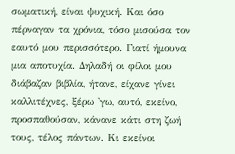σωματική, είναι ψυχική. Και όσο πέρναγαν τα χρόνια, τόσο μισούσα τον εαυτό μου περισσότερο. Γιατί ήμουνα μια αποτυχία. Δηλαδή οι φίλοι μου διάβαζαν βιβλία, ήτανε, είχανε γίνει καλλιτέχνες, ξέρω 'γω, αυτό, εκείνο, προσπαθούσαν, κάνανε κάτι στη ζωή τους, τέλος πάντων. Κι εκείνοι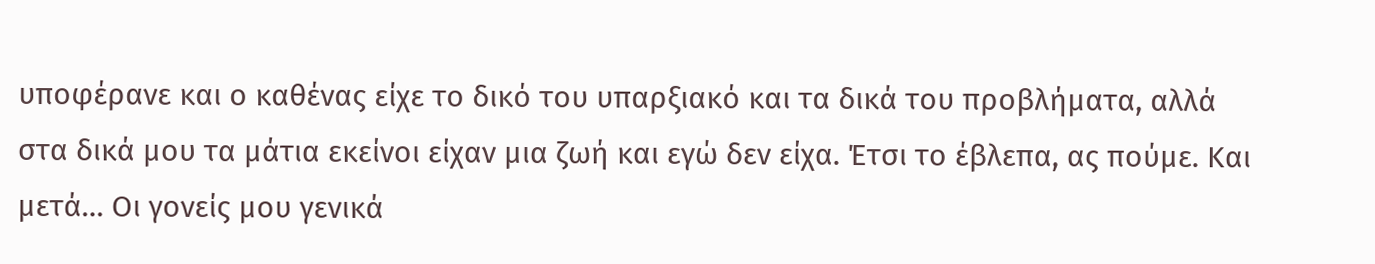υποφέρανε και ο καθένας είχε το δικό του υπαρξιακό και τα δικά του προβλήματα, αλλά στα δικά μου τα μάτια εκείνοι είχαν μια ζωή και εγώ δεν είχα. Έτσι το έβλεπα, ας πούμε. Και μετά… Οι γονείς μου γενικά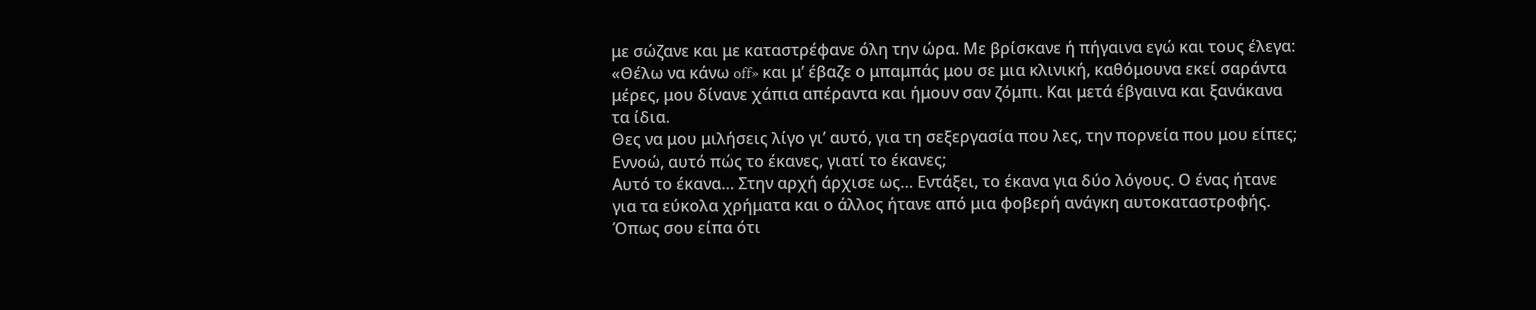με σώζανε και με καταστρέφανε όλη την ώρα. Με βρίσκανε ή πήγαινα εγώ και τους έλεγα: «Θέλω να κάνω off» και μ’ έβαζε ο μπαμπάς μου σε μια κλινική, καθόμουνα εκεί σαράντα μέρες, μου δίνανε χάπια απέραντα και ήμουν σαν ζόμπι. Και μετά έβγαινα και ξανάκανα τα ίδια.
Θες να μου μιλήσεις λίγο γι’ αυτό, για τη σεξεργασία που λες, την πορνεία που μου είπες; Εννοώ, αυτό πώς το έκανες, γιατί το έκανες;
Αυτό το έκανα… Στην αρχή άρχισε ως… Εντάξει, το έκανα για δύο λόγους. Ο ένας ήτανε για τα εύκολα χρήματα και ο άλλος ήτανε από μια φοβερή ανάγκη αυτοκαταστροφής. Όπως σου είπα ότι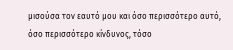μισούσα τον εαυτό μου και όσο περισσότερο αυτό, όσο περισσότερο κίνδυνος, τόσο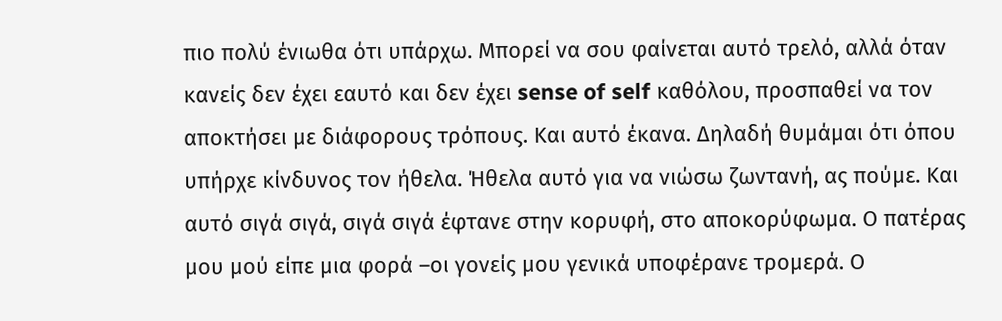πιο πολύ ένιωθα ότι υπάρχω. Μπορεί να σου φαίνεται αυτό τρελό, αλλά όταν κανείς δεν έχει εαυτό και δεν έχει sense of self καθόλου, προσπαθεί να τον αποκτήσει με διάφορους τρόπους. Και αυτό έκανα. Δηλαδή θυμάμαι ότι όπου υπήρχε κίνδυνος τον ήθελα. Ήθελα αυτό για να νιώσω ζωντανή, ας πούμε. Και αυτό σιγά σιγά, σιγά σιγά έφτανε στην κορυφή, στο αποκορύφωμα. Ο πατέρας μου μού είπε μια φορά –οι γονείς μου γενικά υποφέρανε τρομερά. Ο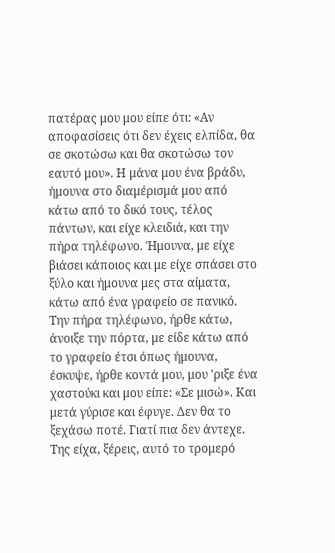πατέρας μου μου είπε ότι: «Αν αποφασίσεις ότι δεν έχεις ελπίδα, θα σε σκοτώσω και θα σκοτώσω τον εαυτό μου». Η μάνα μου ένα βράδυ, ήμουνα στο διαμέρισμά μου από κάτω από το δικό τους, τέλος πάντων, και είχε κλειδιά, και την πήρα τηλέφωνο. Ήμουνα, με είχε βιάσει κάποιος και με είχε σπάσει στο ξύλο και ήμουνα μες στα αίματα, κάτω από ένα γραφείο σε πανικό. Την πήρα τηλέφωνο, ήρθε κάτω, άνοιξε την πόρτα, με είδε κάτω από το γραφείο έτσι όπως ήμουνα, έσκυψε, ήρθε κοντά μου, μου 'ριξε ένα χαστούκι και μου είπε: «Σε μισώ». Και μετά γύρισε και έφυγε. Δεν θα το ξεχάσω ποτέ. Γιατί πια δεν άντεχε. Της είχα, ξέρεις, αυτό το τρομερό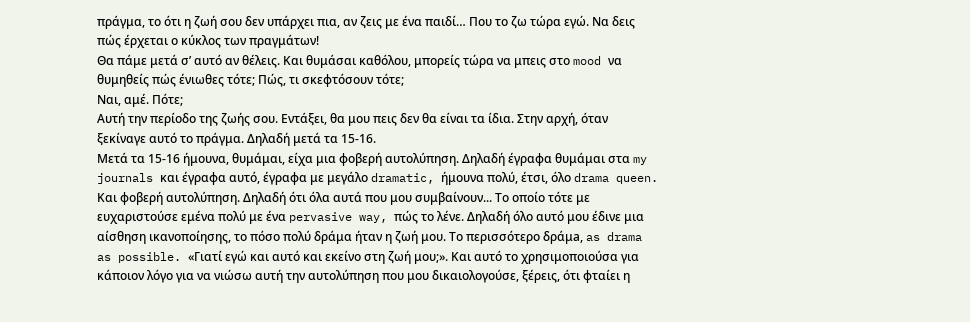πράγμα, το ότι η ζωή σου δεν υπάρχει πια, αν ζεις με ένα παιδί… Που το ζω τώρα εγώ. Να δεις πώς έρχεται ο κύκλος των πραγμάτων!
Θα πάμε μετά σ’ αυτό αν θέλεις. Και θυμάσαι καθόλου, μπορείς τώρα να μπεις στο mood να θυμηθείς πώς ένιωθες τότε; Πώς, τι σκεφτόσουν τότε;
Ναι, αμέ. Πότε;
Αυτή την περίοδο της ζωής σου. Εντάξει, θα μου πεις δεν θα είναι τα ίδια. Στην αρχή, όταν ξεκίναγε αυτό το πράγμα. Δηλαδή μετά τα 15-16.
Μετά τα 15-16 ήμουνα, θυμάμαι, είχα μια φοβερή αυτολύπηση. Δηλαδή έγραφα θυμάμαι στα my journals και έγραφα αυτό, έγραφα με μεγάλο dramatic, ήμουνα πολύ, έτσι, όλο drama queen. Και φοβερή αυτολύπηση. Δηλαδή ότι όλα αυτά που μου συμβαίνουν... Το οποίο τότε με ευχαριστούσε εμένα πολύ με ένα pervasive way, πώς το λένε. Δηλαδή όλο αυτό μου έδινε μια αίσθηση ικανοποίησης, το πόσο πολύ δράμα ήταν η ζωή μου. Το περισσότερο δράμa, as drama as possible. «Γιατί εγώ και αυτό και εκείνο στη ζωή μου;». Και αυτό το χρησιμοποιούσα για κάποιον λόγο για να νιώσω αυτή την αυτολύπηση που μου δικαιολογούσε, ξέρεις, ότι φταίει η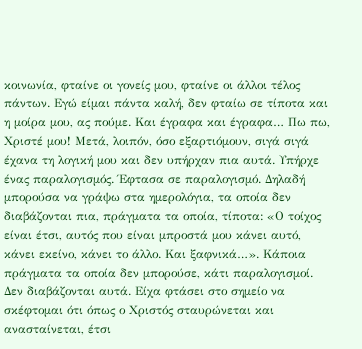κοινωνία, φταίνε οι γονείς μου, φταίνε οι άλλοι τέλος πάντων. Εγώ είμαι πάντα καλή, δεν φταίω σε τίποτα και η μοίρα μου, ας πούμε. Και έγραφα και έγραφα… Πω πω, Χριστέ μου! Μετά, λοιπόν, όσο εξαρτιόμουν, σιγά σιγά έχανα τη λογική μου και δεν υπήρχαν πια αυτά. Υπήρχε ένας παραλογισμός. Έφτασα σε παραλογισμό. Δηλαδή μπορούσα να γράψω στα ημερολόγια, τα οποία δεν διαβάζονται πια, πράγματα τα οποία, τίποτα: «Ο τοίχος είναι έτσι, αυτός που είναι μπροστά μου κάνει αυτό, κάνει εκείνο, κάνει το άλλο. Και ξαφνικά…». Κάποια πράγματα τα οποία δεν μπορούσε, κάτι παραλογισμοί. Δεν διαβάζονται αυτά. Είχα φτάσει στο σημείο να σκέφτομαι ότι όπως ο Χριστός σταυρώνεται και ανασταίνεται, έτσι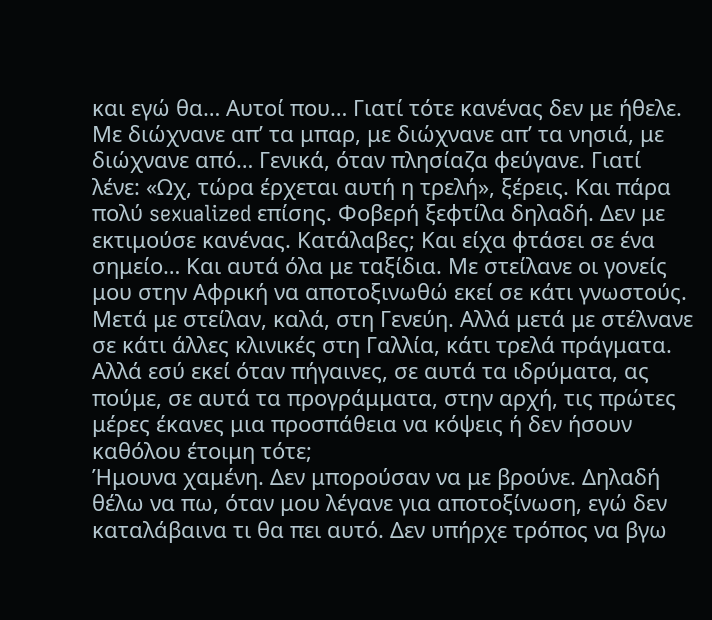και εγώ θα… Αυτοί που… Γιατί τότε κανένας δεν με ήθελε. Με διώχνανε απ’ τα μπαρ, με διώχνανε απ’ τα νησιά, με διώχνανε από… Γενικά, όταν πλησίαζα φεύγανε. Γιατί λένε: «Ωχ, τώρα έρχεται αυτή η τρελή», ξέρεις. Και πάρα πολύ sexualized επίσης. Φοβερή ξεφτίλα δηλαδή. Δεν με εκτιμούσε κανένας. Κατάλαβες; Και είχα φτάσει σε ένα σημείο… Και αυτά όλα με ταξίδια. Με στείλανε οι γονείς μου στην Αφρική να αποτοξινωθώ εκεί σε κάτι γνωστούς. Μετά με στείλαν, καλά, στη Γενεύη. Αλλά μετά με στέλνανε σε κάτι άλλες κλινικές στη Γαλλία, κάτι τρελά πράγματα.
Αλλά εσύ εκεί όταν πήγαινες, σε αυτά τα ιδρύματα, ας πούμε, σε αυτά τα προγράμματα, στην αρχή, τις πρώτες μέρες έκανες μια προσπάθεια να κόψεις ή δεν ήσουν καθόλου έτοιμη τότε;
Ήμουνα χαμένη. Δεν μπορούσαν να με βρούνε. Δηλαδή θέλω να πω, όταν μου λέγανε για αποτοξίνωση, εγώ δεν καταλάβαινα τι θα πει αυτό. Δεν υπήρχε τρόπος να βγω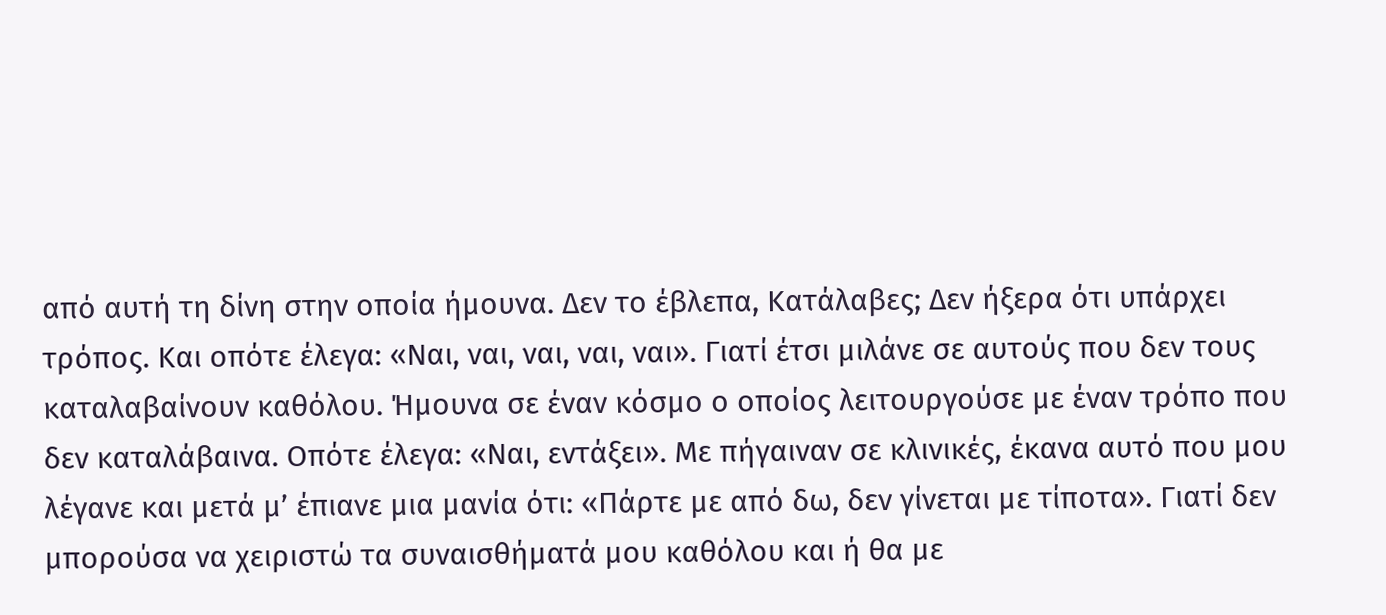από αυτή τη δίνη στην οποία ήμουνα. Δεν το έβλεπα, Κατάλαβες; Δεν ήξερα ότι υπάρχει τρόπος. Και οπότε έλεγα: «Ναι, ναι, ναι, ναι, ναι». Γιατί έτσι μιλάνε σε αυτούς που δεν τους καταλαβαίνουν καθόλου. Ήμουνα σε έναν κόσμο ο οποίος λειτουργούσε με έναν τρόπο που δεν καταλάβαινα. Οπότε έλεγα: «Ναι, εντάξει». Με πήγαιναν σε κλινικές, έκανα αυτό που μου λέγανε και μετά μ’ έπιανε μια μανία ότι: «Πάρτε με από δω, δεν γίνεται με τίποτα». Γιατί δεν μπορούσα να χειριστώ τα συναισθήματά μου καθόλου και ή θα με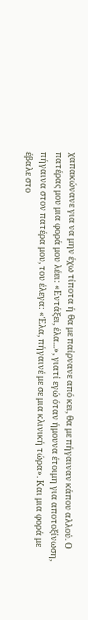χαπακώνανε για να μην έχω τίποτα ή θα με παίρνανε από κει, θα με πήγαιναν κάπου αλλού. Ο πατέρας μου μια φορά μου λέει: «Εντάξει, έλα...», γιατί εγώ όταν ήμουνα έτοιμη για αποτοξίνωση, πήγαινα στον πατέρα μου, του έλεγα: «Έλα, πήγαινέ με σε μια κλινική τώρα». Και μια φορά με έβαλε στο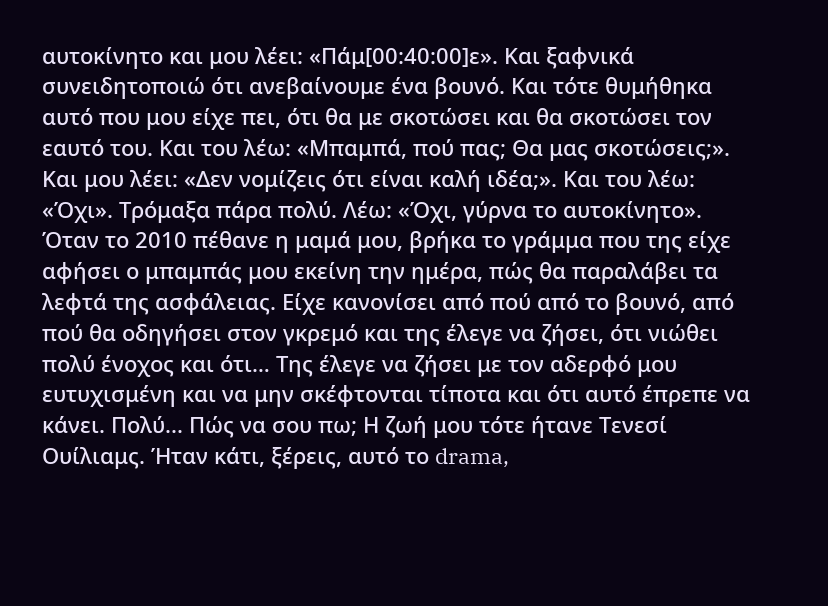αυτοκίνητο και μου λέει: «Πάμ[00:40:00]ε». Και ξαφνικά συνειδητοποιώ ότι ανεβαίνουμε ένα βουνό. Και τότε θυμήθηκα αυτό που μου είχε πει, ότι θα με σκοτώσει και θα σκοτώσει τον εαυτό του. Και του λέω: «Μπαμπά, πού πας; Θα μας σκοτώσεις;». Και μου λέει: «Δεν νομίζεις ότι είναι καλή ιδέα;». Και του λέω: «Όχι». Τρόμαξα πάρα πολύ. Λέω: «Όχι, γύρνα το αυτοκίνητο». Όταν το 2010 πέθανε η μαμά μου, βρήκα το γράμμα που της είχε αφήσει ο μπαμπάς μου εκείνη την ημέρα, πώς θα παραλάβει τα λεφτά της ασφάλειας. Είχε κανονίσει από πού από το βουνό, από πού θα οδηγήσει στον γκρεμό και της έλεγε να ζήσει, ότι νιώθει πολύ ένοχος και ότι… Της έλεγε να ζήσει με τον αδερφό μου ευτυχισμένη και να μην σκέφτονται τίποτα και ότι αυτό έπρεπε να κάνει. Πολύ... Πώς να σου πω; Η ζωή μου τότε ήτανε Τενεσί Ουίλιαμς. Ήταν κάτι, ξέρεις, αυτό το drama,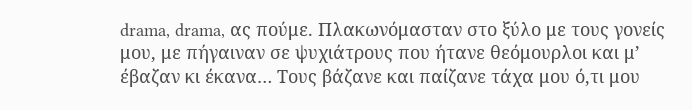drama, drama, ας πούμε. Πλακωνόμασταν στο ξύλο με τους γονείς μου, με πήγαιναν σε ψυχιάτρους που ήτανε θεόμουρλοι και μ’ έβαζαν κι έκανα… Τους βάζανε και παίζανε τάχα μου ό,τι μου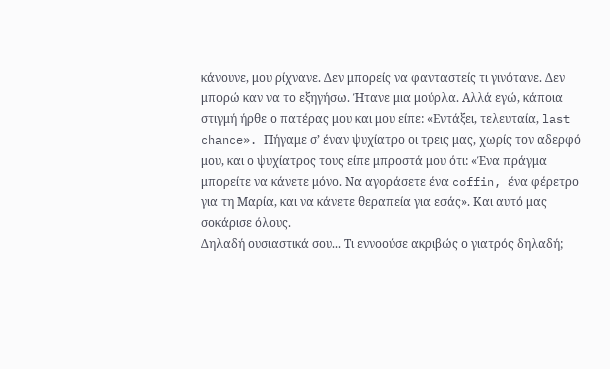κάνουνε, μου ρίχνανε. Δεν μπορείς να φανταστείς τι γινότανε. Δεν μπορώ καν να το εξηγήσω. Ήτανε μια μούρλα. Αλλά εγώ, κάποια στιγμή ήρθε ο πατέρας μου και μου είπε: «Εντάξει, τελευταία, last chance». Πήγαμε σ’ έναν ψυχίατρο οι τρεις μας, χωρίς τον αδερφό μου, και ο ψυχίατρος τους είπε μπροστά μου ότι: «Ένα πράγμα μπορείτε να κάνετε μόνο. Να αγοράσετε ένα coffin, ένα φέρετρο για τη Μαρία, και να κάνετε θεραπεία για εσάς». Και αυτό μας σοκάρισε όλους.
Δηλαδή ουσιαστικά σου... Τι εννοούσε ακριβώς ο γιατρός δηλαδή;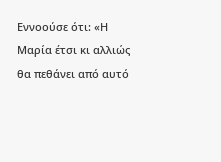Εννοούσε ότι: «Η Μαρία έτσι κι αλλιώς θα πεθάνει από αυτό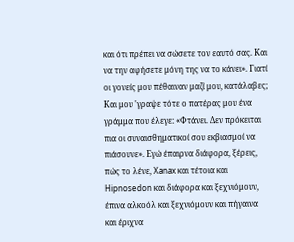και ότι πρέπει να σώσετε τον εαυτό σας. Και να την αφήσετε μόνη της να το κάνει». Γιατί οι γονείς μου πέθαιναν μαζί μου, κατάλαβες; Και μου 'γραψε τότε ο πατέρας μου ένα γράμμα που έλεγε: «Φτάνει. Δεν πρόκειται πια οι συναισθηματικοί σου εκβιασμοί να πιάσουνε». Εγώ έπαιρνα διάφορα, ξέρεις, πώς το λένε, Xanax και τέτοια και Hipnosedon και διάφορα και ξεχνιόμουν, έπινα αλκοόλ και ξεχνιόμουν και πήγαινα και έριχνα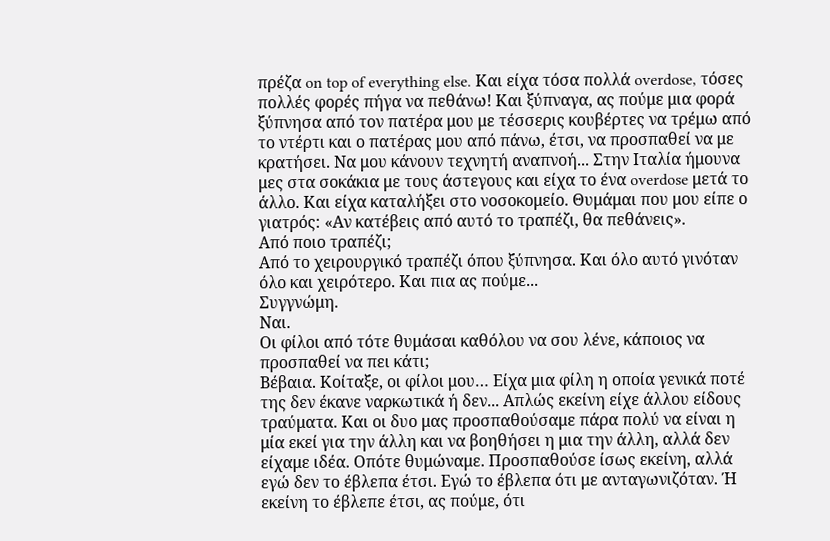πρέζα on top of everything else. Και είχα τόσα πολλά overdose, τόσες πολλές φορές πήγα να πεθάνω! Και ξύπναγα, ας πούμε μια φορά ξύπνησα από τον πατέρα μου με τέσσερις κουβέρτες να τρέμω από το ντέρτι και ο πατέρας μου από πάνω, έτσι, να προσπαθεί να με κρατήσει. Να μου κάνουν τεχνητή αναπνοή... Στην Ιταλία ήμουνα μες στα σοκάκια με τους άστεγους και είχα το ένα overdose μετά το άλλο. Και είχα καταλήξει στο νοσοκομείο. Θυμάμαι που μου είπε ο γιατρός: «Αν κατέβεις από αυτό το τραπέζι, θα πεθάνεις».
Από ποιο τραπέζι;
Από το χειρουργικό τραπέζι όπου ξύπνησα. Και όλο αυτό γινόταν όλο και χειρότερο. Και πια ας πούμε...
Συγγνώμη.
Ναι.
Οι φίλοι από τότε θυμάσαι καθόλου να σου λένε, κάποιος να προσπαθεί να πει κάτι;
Βέβαια. Κοίταξε, οι φίλοι μου… Είχα μια φίλη η οποία γενικά ποτέ της δεν έκανε ναρκωτικά ή δεν... Απλώς εκείνη είχε άλλου είδους τραύματα. Και οι δυο μας προσπαθούσαμε πάρα πολύ να είναι η μία εκεί για την άλλη και να βοηθήσει η μια την άλλη, αλλά δεν είχαμε ιδέα. Οπότε θυμώναμε. Προσπαθούσε ίσως εκείνη, αλλά εγώ δεν το έβλεπα έτσι. Εγώ το έβλεπα ότι με ανταγωνιζόταν. Ή εκείνη το έβλεπε έτσι, ας πούμε, ότι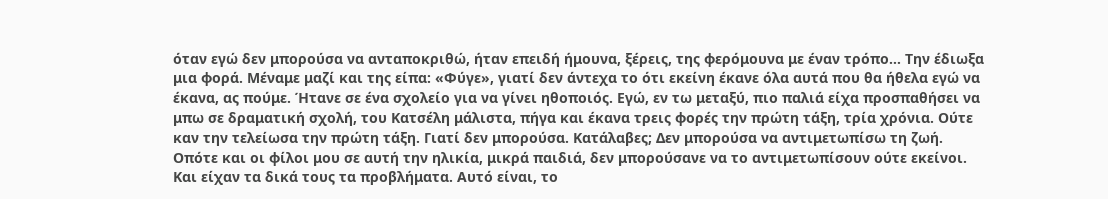όταν εγώ δεν μπορούσα να ανταποκριθώ, ήταν επειδή ήμουνα, ξέρεις, της φερόμουνα με έναν τρόπο… Την έδιωξα μια φορά. Μέναμε μαζί και της είπα: «Φύγε», γιατί δεν άντεχα το ότι εκείνη έκανε όλα αυτά που θα ήθελα εγώ να έκανα, ας πούμε. Ήτανε σε ένα σχολείο για να γίνει ηθοποιός. Εγώ, εν τω μεταξύ, πιο παλιά είχα προσπαθήσει να μπω σε δραματική σχολή, του Κατσέλη μάλιστα, πήγα και έκανα τρεις φορές την πρώτη τάξη, τρία χρόνια. Ούτε καν την τελείωσα την πρώτη τάξη. Γιατί δεν μπορούσα. Κατάλαβες; Δεν μπορούσα να αντιμετωπίσω τη ζωή. Οπότε και οι φίλοι μου σε αυτή την ηλικία, μικρά παιδιά, δεν μπορούσανε να το αντιμετωπίσουν ούτε εκείνοι. Και είχαν τα δικά τους τα προβλήματα. Αυτό είναι, το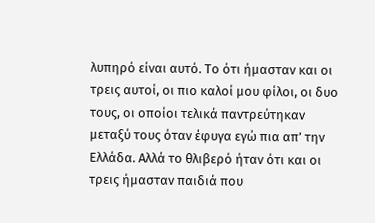λυπηρό είναι αυτό. Το ότι ήμασταν και οι τρεις αυτοί, οι πιο καλοί μου φίλοι, οι δυο τους, οι οποίοι τελικά παντρεύτηκαν μεταξύ τους όταν έφυγα εγώ πια απ’ την Ελλάδα. Αλλά το θλιβερό ήταν ότι και οι τρεις ήμασταν παιδιά που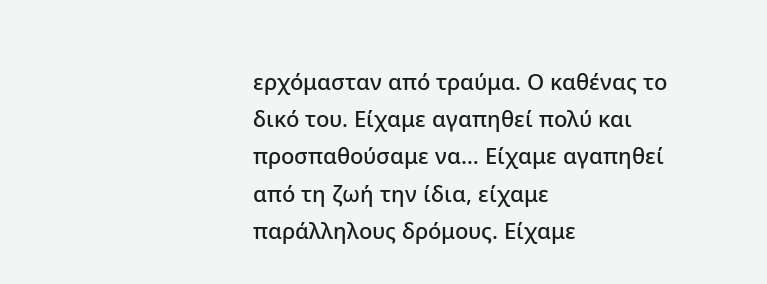ερχόμασταν από τραύμα. Ο καθένας το δικό του. Είχαμε αγαπηθεί πολύ και προσπαθούσαμε να… Είχαμε αγαπηθεί από τη ζωή την ίδια, είχαμε παράλληλους δρόμους. Είχαμε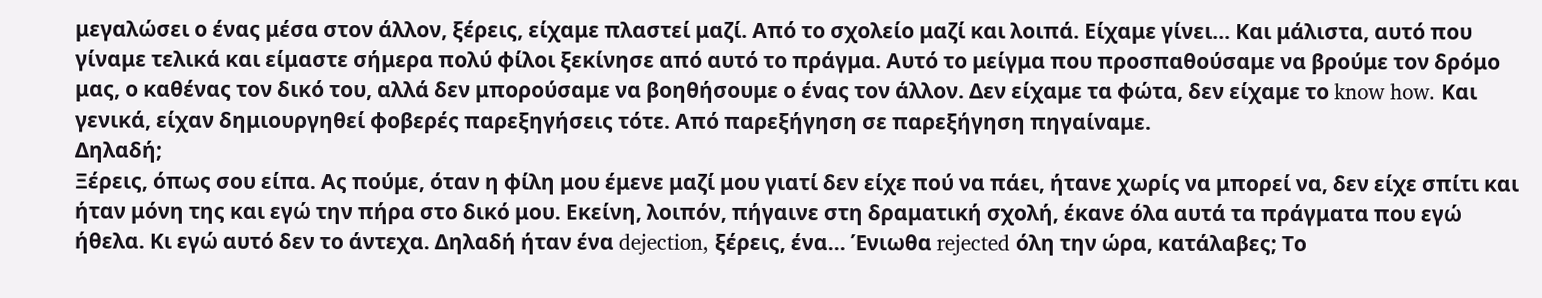μεγαλώσει ο ένας μέσα στον άλλον, ξέρεις, είχαμε πλαστεί μαζί. Από το σχολείο μαζί και λοιπά. Είχαμε γίνει… Και μάλιστα, αυτό που γίναμε τελικά και είμαστε σήμερα πολύ φίλοι ξεκίνησε από αυτό το πράγμα. Αυτό το μείγμα που προσπαθούσαμε να βρούμε τον δρόμο μας, ο καθένας τον δικό του, αλλά δεν μπορούσαμε να βοηθήσουμε ο ένας τον άλλον. Δεν είχαμε τα φώτα, δεν είχαμε το know how. Και γενικά, είχαν δημιουργηθεί φοβερές παρεξηγήσεις τότε. Από παρεξήγηση σε παρεξήγηση πηγαίναμε.
Δηλαδή;
Ξέρεις, όπως σου είπα. Ας πούμε, όταν η φίλη μου έμενε μαζί μου γιατί δεν είχε πού να πάει, ήτανε χωρίς να μπορεί να, δεν είχε σπίτι και ήταν μόνη της και εγώ την πήρα στο δικό μου. Εκείνη, λοιπόν, πήγαινε στη δραματική σχολή, έκανε όλα αυτά τα πράγματα που εγώ ήθελα. Κι εγώ αυτό δεν το άντεχα. Δηλαδή ήταν ένα dejection, ξέρεις, ένα... Ένιωθα rejected όλη την ώρα, κατάλαβες; Το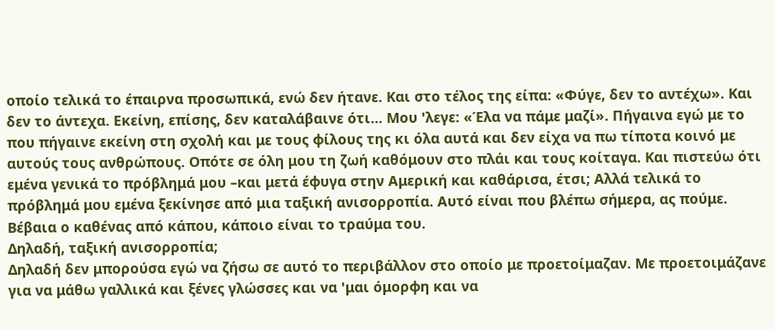οποίο τελικά το έπαιρνα προσωπικά, ενώ δεν ήτανε. Και στο τέλος της είπα: «Φύγε, δεν το αντέχω». Και δεν το άντεχα. Εκείνη, επίσης, δεν καταλάβαινε ότι... Μου 'λεγε: «Έλα να πάμε μαζί». Πήγαινα εγώ με το που πήγαινε εκείνη στη σχολή και με τους φίλους της κι όλα αυτά και δεν είχα να πω τίποτα κοινό με αυτούς τους ανθρώπους. Οπότε σε όλη μου τη ζωή καθόμουν στο πλάι και τους κοίταγα. Και πιστεύω ότι εμένα γενικά το πρόβλημά μου –και μετά έφυγα στην Αμερική και καθάρισα, έτσι; Αλλά τελικά το πρόβλημά μου εμένα ξεκίνησε από μια ταξική ανισορροπία. Αυτό είναι που βλέπω σήμερα, ας πούμε. Βέβαια ο καθένας από κάπου, κάποιο είναι το τραύμα του.
Δηλαδή, ταξική ανισορροπία;
Δηλαδή δεν μπορούσα εγώ να ζήσω σε αυτό το περιβάλλον στο οποίο με προετοίμαζαν. Με προετοιμάζανε για να μάθω γαλλικά και ξένες γλώσσες και να 'μαι όμορφη και να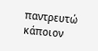παντρευτώ κάποιον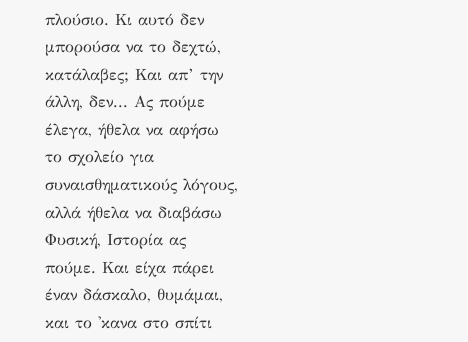πλούσιο. Κι αυτό δεν μπορούσα να το δεχτώ, κατάλαβες; Και απ’ την άλλη, δεν... Ας πούμε έλεγα, ήθελα να αφήσω το σχολείο για συναισθηματικούς λόγους, αλλά ήθελα να διαβάσω Φυσική, Ιστορία ας πούμε. Και είχα πάρει έναν δάσκαλο, θυμάμαι, και το 'κανα στο σπίτι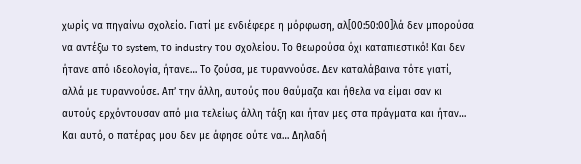χωρίς να πηγαίνω σχολείο. Γιατί με ενδιέφερε η μόρφωση, αλ[00:50:00]λά δεν μπορούσα να αντέξω το system, το industry του σχολείου. Το θεωρούσα όχι καταπιεστικό! Και δεν ήτανε από ιδεολογία, ήτανε… Το ζούσα, με τυραννούσε. Δεν καταλάβαινα τότε γιατί, αλλά με τυραννούσε. Απ’ την άλλη, αυτούς που θαύμαζα και ήθελα να είμαι σαν κι αυτούς ερχόντουσαν από μια τελείως άλλη τάξη και ήταν μες στα πράγματα και ήταν… Και αυτό, ο πατέρας μου δεν με άφησε ούτε να… Δηλαδή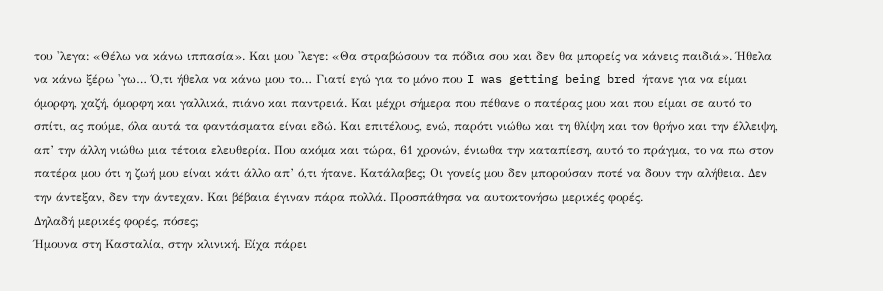του 'λεγα: «Θέλω να κάνω ιππασία». Και μου 'λεγε: «Θα στραβώσουν τα πόδια σου και δεν θα μπορείς να κάνεις παιδιά». Ήθελα να κάνω ξέρω 'γω… Ό,τι ήθελα να κάνω μου το… Γιατί εγώ για το μόνο που I was getting being bred ήτανε για να είμαι όμορφη, χαζή, όμορφη και γαλλικά, πιάνο και παντρειά. Και μέχρι σήμερα που πέθανε ο πατέρας μου και που είμαι σε αυτό το σπίτι, ας πούμε, όλα αυτά τα φαντάσματα είναι εδώ. Και επιτέλους, ενώ, παρότι νιώθω και τη θλίψη και τον θρήνο και την έλλειψη, απ’ την άλλη νιώθω μια τέτοια ελευθερία. Που ακόμα και τώρα, 61 χρονών, ένιωθα την καταπίεση, αυτό το πράγμα, το να πω στον πατέρα μου ότι η ζωή μου είναι κάτι άλλο απ’ ό,τι ήτανε. Κατάλαβες; Οι γονείς μου δεν μπορούσαν ποτέ να δουν την αλήθεια. Δεν την άντεξαν, δεν την άντεχαν. Και βέβαια έγιναν πάρα πολλά. Προσπάθησα να αυτοκτονήσω μερικές φορές.
Δηλαδή μερικές φορές, πόσες;
Ήμουνα στη Κασταλία, στην κλινική. Είχα πάρει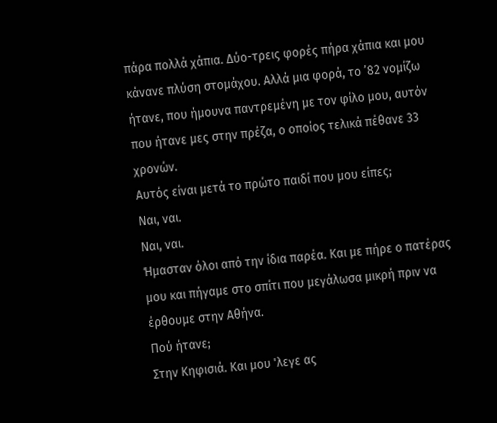πάρα πολλά χάπια. Δύο-τρεις φορές πήρα χάπια και μου κάνανε πλύση στομάχου. Αλλά μια φορά, το ’82 νομίζω ήτανε, που ήμουνα παντρεμένη με τον φίλο μου, αυτόν που ήτανε μες στην πρέζα, ο οποίος τελικά πέθανε 33 χρονών.
Αυτός είναι μετά το πρώτο παιδί που μου είπες;
Ναι, ναι.
Ναι, ναι.
Ήμασταν όλοι από την ίδια παρέα. Και με πήρε ο πατέρας μου και πήγαμε στο σπίτι που μεγάλωσα μικρή πριν να έρθουμε στην Αθήνα.
Πού ήτανε;
Στην Κηφισιά. Και μου 'λεγε ας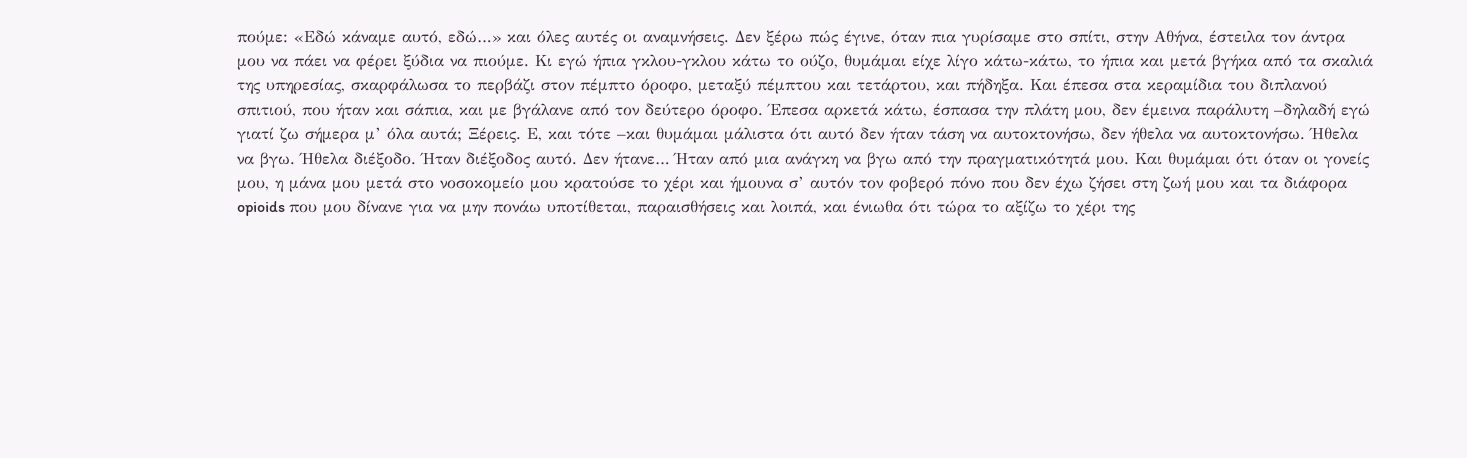πούμε: «Εδώ κάναμε αυτό, εδώ…» και όλες αυτές οι αναμνήσεις. Δεν ξέρω πώς έγινε, όταν πια γυρίσαμε στο σπίτι, στην Αθήνα, έστειλα τον άντρα μου να πάει να φέρει ξύδια να πιούμε. Κι εγώ ήπια γκλου-γκλου κάτω το ούζο, θυμάμαι είχε λίγο κάτω-κάτω, το ήπια και μετά βγήκα από τα σκαλιά της υπηρεσίας, σκαρφάλωσα το περβάζι στον πέμπτο όροφο, μεταξύ πέμπτου και τετάρτου, και πήδηξα. Και έπεσα στα κεραμίδια του διπλανού σπιτιού, που ήταν και σάπια, και με βγάλανε από τον δεύτερο όροφο. Έπεσα αρκετά κάτω, έσπασα την πλάτη μου, δεν έμεινα παράλυτη –δηλαδή εγώ γιατί ζω σήμερα μ’ όλα αυτά; Ξέρεις. Ε, και τότε –και θυμάμαι μάλιστα ότι αυτό δεν ήταν τάση να αυτοκτονήσω, δεν ήθελα να αυτοκτονήσω. Ήθελα να βγω. Ήθελα διέξοδο. Ήταν διέξοδος αυτό. Δεν ήτανε… Ήταν από μια ανάγκη να βγω από την πραγματικότητά μου. Και θυμάμαι ότι όταν οι γονείς μου, η μάνα μου μετά στο νοσοκομείο μου κρατούσε το χέρι και ήμουνα σ’ αυτόν τον φοβερό πόνο που δεν έχω ζήσει στη ζωή μου και τα διάφορα opioids που μου δίνανε για να μην πονάω υποτίθεται, παραισθήσεις και λοιπά, και ένιωθα ότι τώρα το αξίζω το χέρι της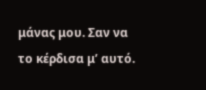μάνας μου. Σαν να το κέρδισα μ’ αυτό.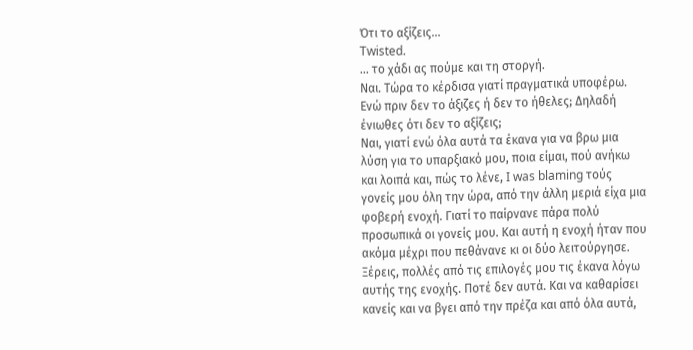Ότι το αξίζεις...
Twisted.
... το χάδι ας πούμε και τη στοργή.
Ναι. Τώρα το κέρδισα γιατί πραγματικά υποφέρω.
Ενώ πριν δεν το άξιζες ή δεν το ήθελες; Δηλαδή ένιωθες ότι δεν το αξίζεις;
Ναι, γιατί ενώ όλα αυτά τα έκανα για να βρω μια λύση για το υπαρξιακό μου, ποια είμαι, πού ανήκω και λοιπά και, πώς το λένε, I was blaming τούς γονείς μου όλη την ώρα, από την άλλη μεριά είχα μια φοβερή ενοχή. Γιατί το παίρνανε πάρα πολύ προσωπικά οι γονείς μου. Και αυτή η ενοχή ήταν που ακόμα μέχρι που πεθάνανε κι οι δύο λειτούργησε. Ξέρεις, πολλές από τις επιλογές μου τις έκανα λόγω αυτής της ενοχής. Ποτέ δεν αυτά. Και να καθαρίσει κανείς και να βγει από την πρέζα και από όλα αυτά,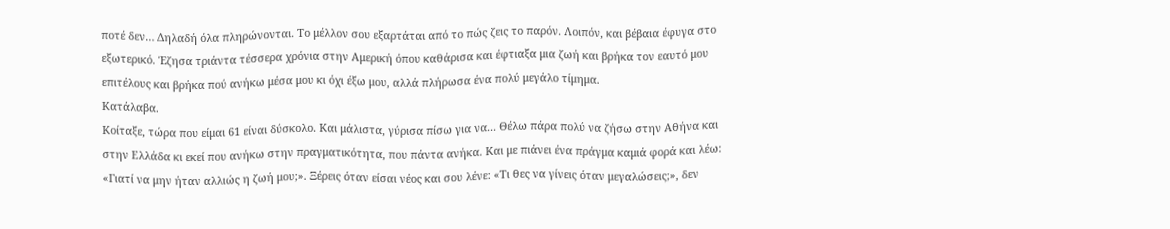ποτέ δεν… Δηλαδή όλα πληρώνονται. Το μέλλον σου εξαρτάται από το πώς ζεις το παρόν. Λοιπόν, και βέβαια έφυγα στο εξωτερικό. Έζησα τριάντα τέσσερα χρόνια στην Αμερική όπου καθάρισα και έφτιαξα μια ζωή και βρήκα τον εαυτό μου επιτέλους και βρήκα πού ανήκω μέσα μου κι όχι έξω μου, αλλά πλήρωσα ένα πολύ μεγάλο τίμημα.
Κατάλαβα.
Κοίταξε, τώρα που είμαι 61 είναι δύσκολο. Και μάλιστα, γύρισα πίσω για να... Θέλω πάρα πολύ να ζήσω στην Αθήνα και στην Ελλάδα κι εκεί που ανήκω στην πραγματικότητα, που πάντα ανήκα. Και με πιάνει ένα πράγμα καμιά φορά και λέω: «Γιατί να μην ήταν αλλιώς η ζωή μου;». Ξέρεις όταν είσαι νέος και σου λένε: «Τι θες να γίνεις όταν μεγαλώσεις;», δεν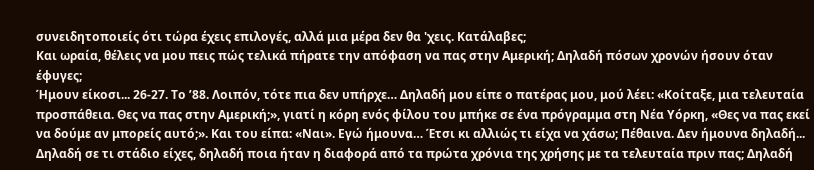συνειδητοποιείς ότι τώρα έχεις επιλογές, αλλά μια μέρα δεν θα 'χεις. Κατάλαβες;
Και ωραία, θέλεις να μου πεις πώς τελικά πήρατε την απόφαση να πας στην Αμερική; Δηλαδή πόσων χρονών ήσουν όταν έφυγες;
Ήμουν είκοσι... 26-27. Το ’88. Λοιπόν, τότε πια δεν υπήρχε… Δηλαδή μου είπε ο πατέρας μου, μού λέει: «Κοίταξε, μια τελευταία προσπάθεια. Θες να πας στην Αμερική;», γιατί η κόρη ενός φίλου του μπήκε σε ένα πρόγραμμα στη Νέα Υόρκη, «Θες να πας εκεί να δούμε αν μπορείς αυτό;». Και του είπα: «Ναι». Εγώ ήμουνα… Έτσι κι αλλιώς τι είχα να χάσω; Πέθαινα. Δεν ήμουνα δηλαδή...
Δηλαδή σε τι στάδιο είχες, δηλαδή ποια ήταν η διαφορά από τα πρώτα χρόνια της χρήσης με τα τελευταία πριν πας; Δηλαδή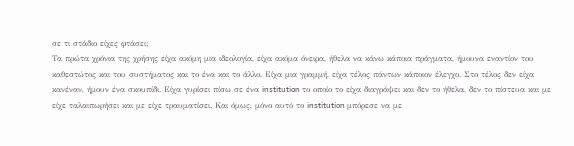σε τι στάδιο είχες φτάσει;
Τα πρώτα χρόνια της χρήσης είχα ακόμη μια ιδεολογία, είχα ακόμα όνειρα, ήθελα να κάνω κάποια πράγματα, ήμουνα εναντίον του καθεστώτος και του συστήματος και το ένα και το άλλο. Είχα μια γραμμή, είχα τέλος πάντων κάποιον έλεγχο. Στο τέλος δεν είχα κανέναν, ήμουν ένα σκουπίδι. Είχα γυρίσει πίσω σε ένα institution το οποίο το είχα διαγράψει και δεν το ήθελα, δεν το πίστευα και με είχε ταλαιπωρήσει και με είχε τραυματίσει. Και όμως, μόνο αυτό το institution μπόρεσε να με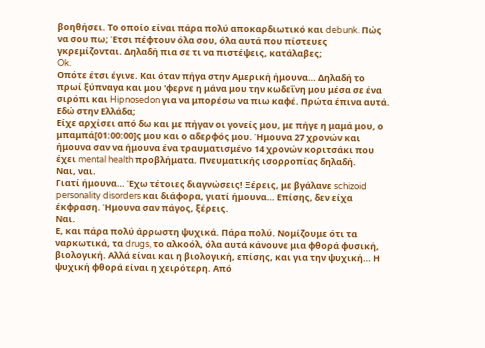βοηθήσει. Το οποίο είναι πάρα πολύ αποκαρδιωτικό και debunk. Πώς να σου πω; Έτσι πέφτουν όλα σου, όλα αυτά που πίστευες γκρεμίζονται. Δηλαδή πια σε τι να πιστέψεις, κατάλαβες;
Ok.
Οπότε έτσι έγινε. Και όταν πήγα στην Αμερική ήμουνα… Δηλαδή το πρωί ξύπναγα και μου 'φερνε η μάνα μου την κωδεΐνη μου μέσα σε ένα σιρόπι και Hipnosedon για να μπορέσω να πιω καφέ. Πρώτα έπινα αυτά.
Εδώ στην Ελλάδα;
Είχε αρχίσει από δω και με πήγαν οι γονείς μου, με πήγε η μαμά μου, ο μπαμπά[01:00:00]ς μου και ο αδερφός μου. Ήμουνα 27 χρονών και ήμουνα σαν να ήμουνα ένα τραυματισμένο 14 χρονών κοριτσάκι που έχει mental health προβλήματα. Πνευματικής ισορροπίας δηλαδή.
Ναι, ναι.
Γιατί ήμουνα… Έχω τέτοιες διαγνώσεις! Ξέρεις, με βγάλανε schizoid personality disorders και διάφορα, γιατί ήμουνα… Επίσης, δεν είχα έκφραση. Ήμουνα σαν πάγος, ξέρεις.
Ναι.
Ε, και πάρα πολύ άρρωστη ψυχικά. Πάρα πολύ. Νομίζουμε ότι τα ναρκωτικά, τα drugs, το αλκοόλ, όλα αυτά κάνουνε μια φθορά φυσική, βιολογική. Αλλά είναι και η βιολογική, επίσης, και για την ψυχική… Η ψυχική φθορά είναι η χειρότερη. Από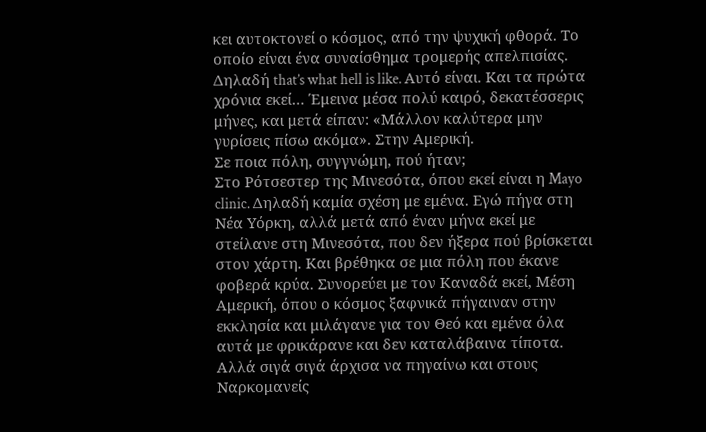κει αυτοκτονεί ο κόσμος, από την ψυχική φθορά. Το οποίο είναι ένα συναίσθημα τρομερής απελπισίας. Δηλαδή that’s what hell is like. Αυτό είναι. Και τα πρώτα χρόνια εκεί… Έμεινα μέσα πολύ καιρό, δεκατέσσερις μήνες, και μετά είπαν: «Μάλλον καλύτερα μην γυρίσεις πίσω ακόμα». Στην Αμερική.
Σε ποια πόλη, συγγνώμη, πού ήταν;
Στο Ρότσεστερ της Μινεσότα, όπου εκεί είναι η Mayo clinic. Δηλαδή καμία σχέση με εμένα. Εγώ πήγα στη Νέα Υόρκη, αλλά μετά από έναν μήνα εκεί με στείλανε στη Μινεσότα, που δεν ήξερα πού βρίσκεται στον χάρτη. Και βρέθηκα σε μια πόλη που έκανε φοβερά κρύα. Συνορεύει με τον Καναδά εκεί, Μέση Αμερική, όπου ο κόσμος ξαφνικά πήγαιναν στην εκκλησία και μιλάγανε για τον Θεό και εμένα όλα αυτά με φρικάρανε και δεν καταλάβαινα τίποτα. Αλλά σιγά σιγά άρχισα να πηγαίνω και στους Ναρκομανείς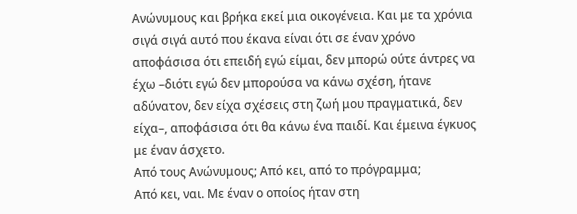Ανώνυμους και βρήκα εκεί μια οικογένεια. Και με τα χρόνια σιγά σιγά αυτό που έκανα είναι ότι σε έναν χρόνο αποφάσισα ότι επειδή εγώ είμαι, δεν μπορώ ούτε άντρες να έχω –διότι εγώ δεν μπορούσα να κάνω σχέση, ήτανε αδύνατον, δεν είχα σχέσεις στη ζωή μου πραγματικά, δεν είχα–, αποφάσισα ότι θα κάνω ένα παιδί. Και έμεινα έγκυος με έναν άσχετο.
Από τους Ανώνυμους; Από κει, από το πρόγραμμα;
Από κει, ναι. Με έναν ο οποίος ήταν στη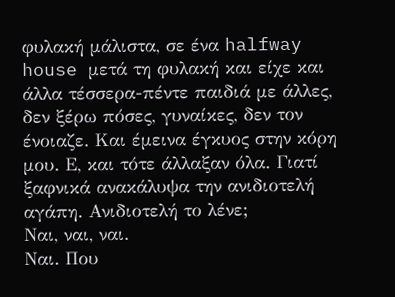φυλακή μάλιστα, σε ένα halfway house μετά τη φυλακή και είχε και άλλα τέσσερα-πέντε παιδιά με άλλες, δεν ξέρω πόσες, γυναίκες, δεν τον ένοιαζε. Και έμεινα έγκυος στην κόρη μου. Ε, και τότε άλλαξαν όλα. Γιατί ξαφνικά ανακάλυψα την ανιδιοτελή αγάπη. Ανιδιοτελή το λένε;
Ναι, ναι, ναι.
Ναι. Που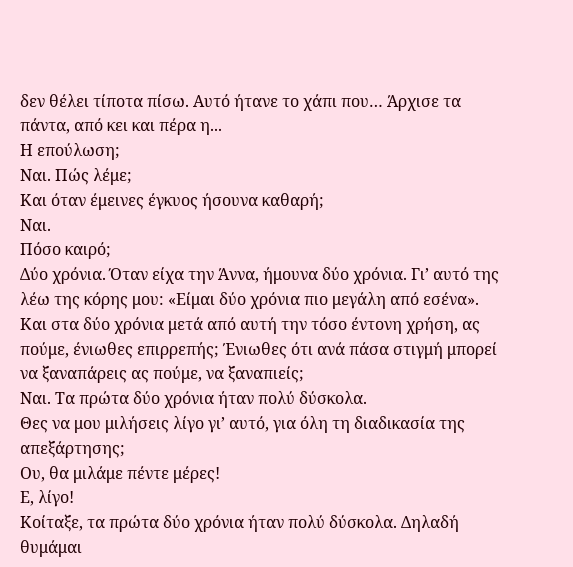δεν θέλει τίποτα πίσω. Αυτό ήτανε το χάπι που… Άρχισε τα πάντα, από κει και πέρα η...
Η επούλωση;
Ναι. Πώς λέμε;
Και όταν έμεινες έγκυος ήσουνα καθαρή;
Ναι.
Πόσο καιρό;
Δύο χρόνια. Όταν είχα την Άννα, ήμουνα δύο χρόνια. Γι’ αυτό της λέω της κόρης μου: «Είμαι δύο χρόνια πιο μεγάλη από εσένα».
Και στα δύο χρόνια μετά από αυτή την τόσο έντονη χρήση, ας πούμε, ένιωθες επιρρεπής; Ένιωθες ότι ανά πάσα στιγμή μπορεί να ξαναπάρεις ας πούμε, να ξαναπιείς;
Ναι. Τα πρώτα δύο χρόνια ήταν πολύ δύσκολα.
Θες να μου μιλήσεις λίγο γι’ αυτό, για όλη τη διαδικασία της απεξάρτησης;
Ου, θα μιλάμε πέντε μέρες!
Ε, λίγο!
Κοίταξε, τα πρώτα δύο χρόνια ήταν πολύ δύσκολα. Δηλαδή θυμάμαι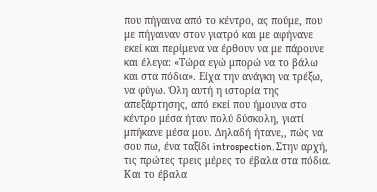που πήγαινα από το κέντρο, ας πούμε, που με πήγαιναν στον γιατρό και με αφήνανε εκεί και περίμενα να έρθουν να με πάρουνε και έλεγα: «Τώρα εγώ μπορώ να το βάλω και στα πόδια». Είχα την ανάγκη να τρέξω, να φύγω. Όλη αυτή η ιστορία της απεξάρτησης, από εκεί που ήμουνα στο κέντρο μέσα ήταν πολύ δύσκολη, γιατί μπήκανε μέσα μου. Δηλαδή ήτανε,, πώς να σου πω, ένα ταξίδι introspection. Στην αρχή, τις πρώτες τρεις μέρες το έβαλα στα πόδια. Και το έβαλα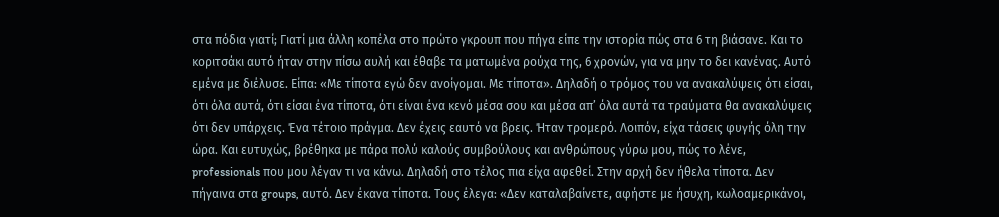στα πόδια γιατί; Γιατί μια άλλη κοπέλα στο πρώτο γκρουπ που πήγα είπε την ιστορία πώς στα 6 τη βιάσανε. Και το κοριτσάκι αυτό ήταν στην πίσω αυλή και έθαβε τα ματωμένα ρούχα της, 6 χρονών, για να μην το δει κανένας. Αυτό εμένα με διέλυσε. Είπα: «Με τίποτα εγώ δεν ανοίγομαι. Με τίποτα». Δηλαδή ο τρόμος του να ανακαλύψεις ότι είσαι, ότι όλα αυτά, ότι είσαι ένα τίποτα, ότι είναι ένα κενό μέσα σου και μέσα απ’ όλα αυτά τα τραύματα θα ανακαλύψεις ότι δεν υπάρχεις. Ένα τέτοιο πράγμα. Δεν έχεις εαυτό να βρεις. Ήταν τρομερό. Λοιπόν, είχα τάσεις φυγής όλη την ώρα. Και ευτυχώς, βρέθηκα με πάρα πολύ καλούς συμβούλους και ανθρώπους γύρω μου, πώς το λένε, professionals που μου λέγαν τι να κάνω. Δηλαδή στο τέλος πια είχα αφεθεί. Στην αρχή δεν ήθελα τίποτα. Δεν πήγαινα στα groups, αυτό. Δεν έκανα τίποτα. Τους έλεγα: «Δεν καταλαβαίνετε, αφήστε με ήσυχη, κωλοαμερικάνοι,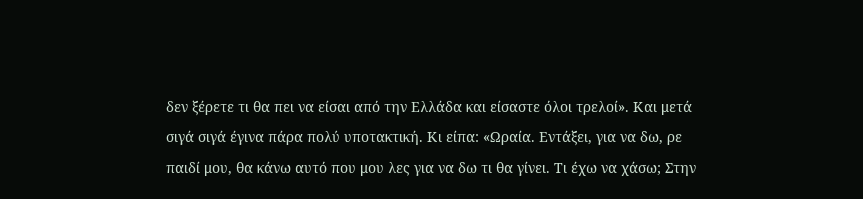δεν ξέρετε τι θα πει να είσαι από την Ελλάδα και είσαστε όλοι τρελοί». Και μετά σιγά σιγά έγινα πάρα πολύ υποτακτική. Κι είπα: «Ωραία. Εντάξει, για να δω, ρε παιδί μου, θα κάνω αυτό που μου λες για να δω τι θα γίνει. Τι έχω να χάσω; Στην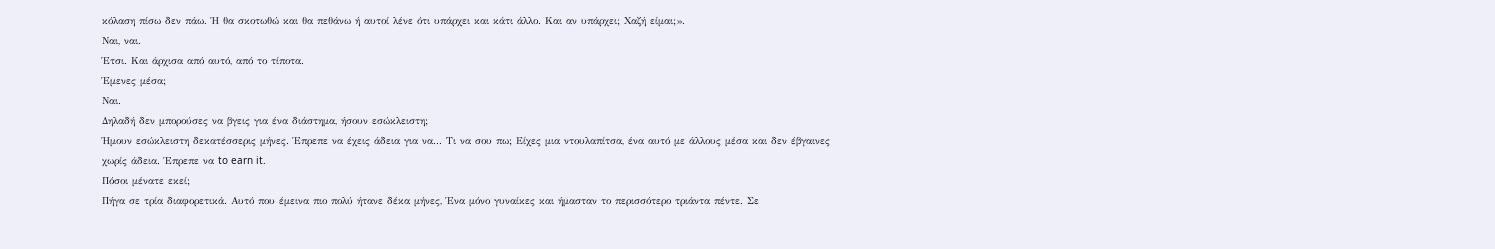κόλαση πίσω δεν πάω. Ή θα σκοτωθώ και θα πεθάνω ή αυτοί λένε ότι υπάρχει και κάτι άλλο. Και αν υπάρχει; Χαζή είμαι;».
Ναι, ναι.
Έτσι. Και άρχισα από αυτό, από το τίποτα.
Έμενες μέσα;
Ναι.
Δηλαδή δεν μπορούσες να βγεις για ένα διάστημα, ήσουν εσώκλειστη;
Ήμουν εσώκλειστη δεκατέσσερις μήνες. Έπρεπε να έχεις άδεια για να... Τι να σου πω; Είχες μια ντουλαπίτσα, ένα αυτό με άλλους μέσα και δεν έβγαινες χωρίς άδεια. Έπρεπε να to earn it.
Πόσοι μένατε εκεί;
Πήγα σε τρία διαφορετικά. Αυτό που έμεινα πιο πολύ ήτανε δέκα μήνες, Ένα μόνο γυναίκες και ήμασταν το περισσότερο τριάντα πέντε. Σε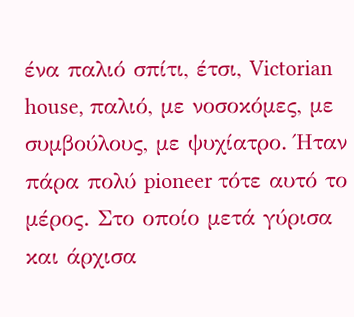ένα παλιό σπίτι, έτσι, Victorian house, παλιό, με νοσοκόμες, με συμβούλους, με ψυχίατρο. Ήταν πάρα πολύ pioneer τότε αυτό το μέρος. Στο οποίο μετά γύρισα και άρχισα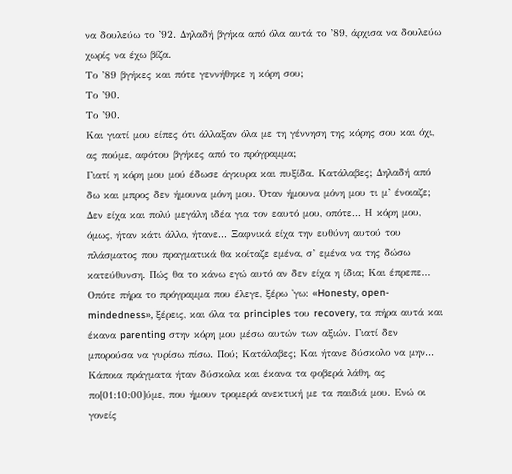να δουλεύω το ’92. Δηλαδή βγήκα από όλα αυτά το ’89, άρχισα να δουλεύω χωρίς να έχω βίζα.
Το ’89 βγήκες και πότε γεννήθηκε η κόρη σου;
Το ’90.
Το ’90.
Και γιατί μου είπες ότι άλλαξαν όλα με τη γέννηση της κόρης σου και όχι, ας πούμε, αφότου βγήκες από το πρόγραμμα;
Γιατί η κόρη μου μού έδωσε άγκυρα και πυξίδα. Κατάλαβες; Δηλαδή από δω και μπρος δεν ήμουνα μόνη μου. Όταν ήμουνα μόνη μου τι μ’ ένοιαζε; Δεν είχα και πολύ μεγάλη ιδέα για τον εαυτό μου, οπότε… Η κόρη μου, όμως, ήταν κάτι άλλο, ήτανε... Ξαφνικά είχα την ευθύνη αυτού του πλάσματος που πραγματικά θα κοίταζε εμένα, σ’ εμένα να της δώσω κατεύθυνση. Πώς θα το κάνω εγώ αυτό αν δεν είχα η ίδια; Και έπρεπε… Οπότε πήρα το πρόγραμμα που έλεγε, ξέρω 'γω: «Honesty, open-mindedness», ξέρεις, και όλα τα principles του recovery, τα πήρα αυτά και έκανα parenting στην κόρη μου μέσω αυτών των αξιών. Γιατί δεν μπορούσα να γυρίσω πίσω. Πού; Κατάλαβες; Και ήτανε δύσκολο να μην... Κάποια πράγματα ήταν δύσκολα και έκανα τα φοβερά λάθη, ας πο[01:10:00]ύμε, που ήμουν τρομερά ανεκτική με τα παιδιά μου. Ενώ οι γονείς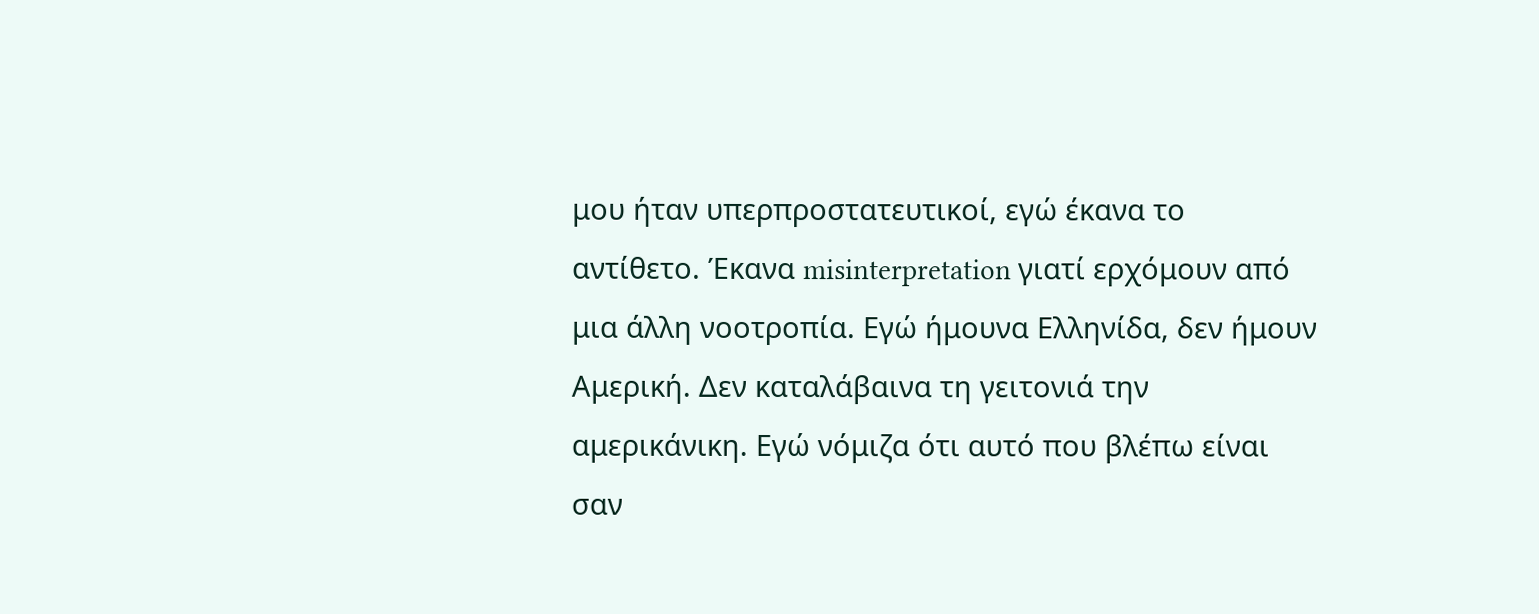μου ήταν υπερπροστατευτικοί, εγώ έκανα το αντίθετο. Έκανα misinterpretation γιατί ερχόμουν από μια άλλη νοοτροπία. Εγώ ήμουνα Ελληνίδα, δεν ήμουν Αμερική. Δεν καταλάβαινα τη γειτονιά την αμερικάνικη. Εγώ νόμιζα ότι αυτό που βλέπω είναι σαν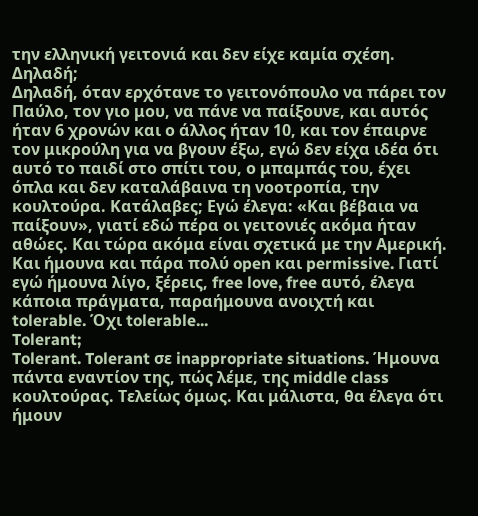την ελληνική γειτονιά και δεν είχε καμία σχέση.
Δηλαδή;
Δηλαδή, όταν ερχότανε το γειτονόπουλο να πάρει τον Παύλο, τον γιο μου, να πάνε να παίξουνε, και αυτός ήταν 6 χρονών και ο άλλος ήταν 10, και τον έπαιρνε τον μικρούλη για να βγουν έξω, εγώ δεν είχα ιδέα ότι αυτό το παιδί στο σπίτι του, ο μπαμπάς του, έχει όπλα και δεν καταλάβαινα τη νοοτροπία, την κουλτούρα. Κατάλαβες; Εγώ έλεγα: «Και βέβαια να παίξουν», γιατί εδώ πέρα οι γειτονιές ακόμα ήταν αθώες. Και τώρα ακόμα είναι σχετικά με την Αμερική. Και ήμουνα και πάρα πολύ open και permissive. Γιατί εγώ ήμουνα λίγο, ξέρεις, free love, free αυτό, έλεγα κάποια πράγματα, παραήμουνα ανοιχτή και tolerable. Όχι tolerable...
Tolerant;
Tolerant. Tolerant σε inappropriate situations. Ήμουνα πάντα εναντίον της, πώς λέμε, της middle class κουλτούρας. Τελείως όμως. Και μάλιστα, θα έλεγα ότι ήμουν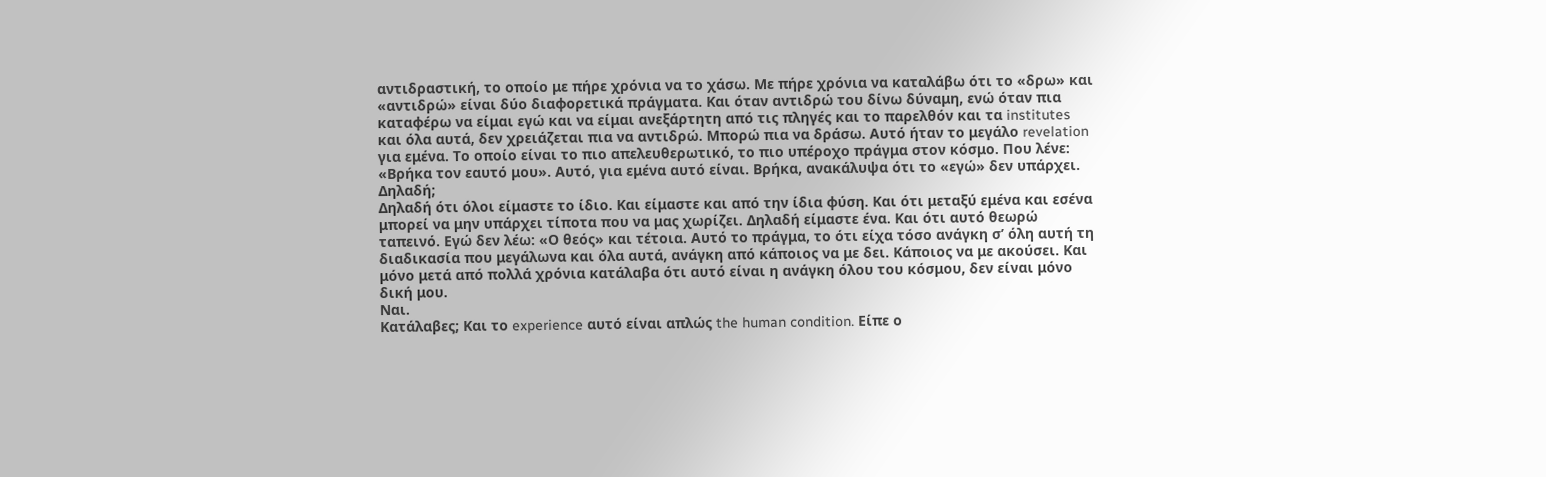αντιδραστική, το οποίο με πήρε χρόνια να το χάσω. Με πήρε χρόνια να καταλάβω ότι το «δρω» και «αντιδρώ» είναι δύο διαφορετικά πράγματα. Και όταν αντιδρώ του δίνω δύναμη, ενώ όταν πια καταφέρω να είμαι εγώ και να είμαι ανεξάρτητη από τις πληγές και το παρελθόν και τα institutes και όλα αυτά, δεν χρειάζεται πια να αντιδρώ. Μπορώ πια να δράσω. Αυτό ήταν το μεγάλο revelation για εμένα. Το οποίο είναι το πιο απελευθερωτικό, το πιο υπέροχο πράγμα στον κόσμο. Που λένε: «Βρήκα τον εαυτό μου». Αυτό, για εμένα αυτό είναι. Βρήκα, ανακάλυψα ότι το «εγώ» δεν υπάρχει.
Δηλαδή;
Δηλαδή ότι όλοι είμαστε το ίδιο. Και είμαστε και από την ίδια φύση. Και ότι μεταξύ εμένα και εσένα μπορεί να μην υπάρχει τίποτα που να μας χωρίζει. Δηλαδή είμαστε ένα. Και ότι αυτό θεωρώ ταπεινό. Εγώ δεν λέω: «Ο θεός» και τέτοια. Αυτό το πράγμα, το ότι είχα τόσο ανάγκη σ’ όλη αυτή τη διαδικασία που μεγάλωνα και όλα αυτά, ανάγκη από κάποιος να με δει. Κάποιος να με ακούσει. Και μόνο μετά από πολλά χρόνια κατάλαβα ότι αυτό είναι η ανάγκη όλου του κόσμου, δεν είναι μόνο δική μου.
Ναι.
Κατάλαβες; Και το experience αυτό είναι απλώς the human condition. Είπε ο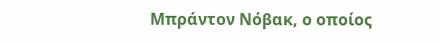Μπράντον Νόβακ, ο οποίος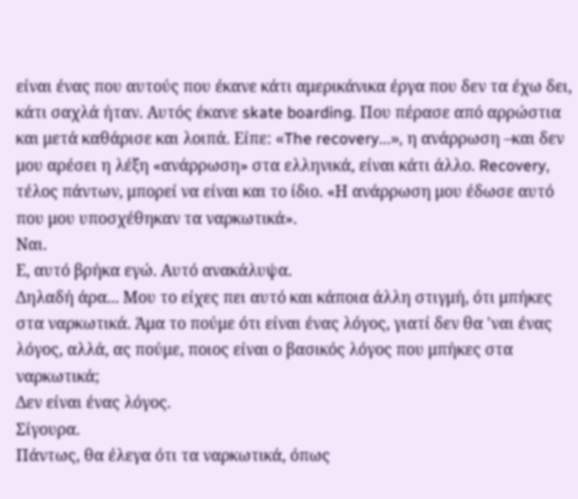είναι ένας που αυτούς που έκανε κάτι αμερικάνικα έργα που δεν τα έχω δει, κάτι σαχλά ήταν. Αυτός έκανε skate boarding. Που πέρασε από αρρώστια και μετά καθάρισε και λοιπά. Είπε: «The recovery...», η ανάρρωση –και δεν μου αρέσει η λέξη «ανάρρωση» στα ελληνικά, είναι κάτι άλλο. Recovery, τέλος πάντων, μπορεί να είναι και το ίδιο. «Η ανάρρωση μου έδωσε αυτό που μου υποσχέθηκαν τα ναρκωτικά».
Ναι.
Ε, αυτό βρήκα εγώ. Αυτό ανακάλυψα.
Δηλαδή άρα... Μου το είχες πει αυτό και κάποια άλλη στιγμή, ότι μπήκες στα ναρκωτικά. Άμα το πούμε ότι είναι ένας λόγος, γιατί δεν θα 'ναι ένας λόγος, αλλά, ας πούμε, ποιος είναι ο βασικός λόγος που μπήκες στα ναρκωτικά;
Δεν είναι ένας λόγος.
Σίγουρα.
Πάντως, θα έλεγα ότι τα ναρκωτικά, όπως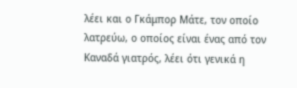λέει και ο Γκάμπορ Μάτε, τον οποίο λατρεύω, ο οποίος είναι ένας από τον Καναδά γιατρός, λέει ότι γενικά η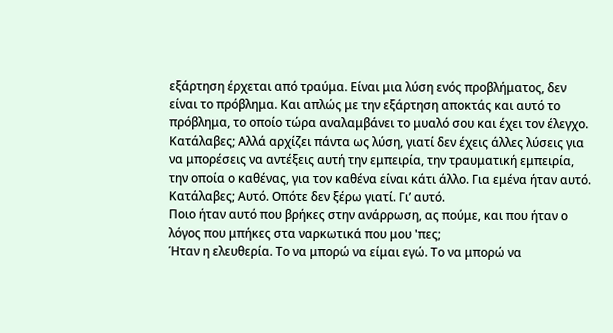εξάρτηση έρχεται από τραύμα. Είναι μια λύση ενός προβλήματος, δεν είναι το πρόβλημα. Και απλώς με την εξάρτηση αποκτάς και αυτό το πρόβλημα, το οποίο τώρα αναλαμβάνει το μυαλό σου και έχει τον έλεγχο. Κατάλαβες; Αλλά αρχίζει πάντα ως λύση, γιατί δεν έχεις άλλες λύσεις για να μπορέσεις να αντέξεις αυτή την εμπειρία, την τραυματική εμπειρία, την οποία ο καθένας, για τον καθένα είναι κάτι άλλο. Για εμένα ήταν αυτό. Κατάλαβες; Αυτό. Οπότε δεν ξέρω γιατί. Γι’ αυτό.
Ποιο ήταν αυτό που βρήκες στην ανάρρωση, ας πούμε, και που ήταν ο λόγος που μπήκες στα ναρκωτικά που μου 'πες;
Ήταν η ελευθερία. Το να μπορώ να είμαι εγώ. Το να μπορώ να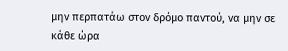μην περπατάω στον δρόμο παντού, να μην σε κάθε ώρα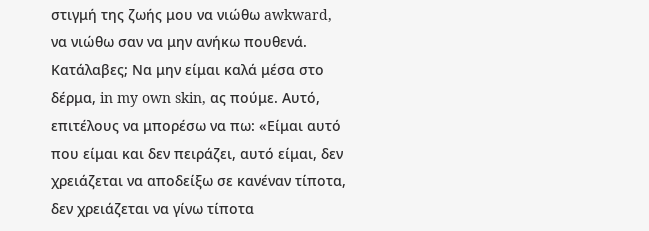στιγμή της ζωής μου να νιώθω awkward, να νιώθω σαν να μην ανήκω πουθενά. Κατάλαβες; Να μην είμαι καλά μέσα στο δέρμα, in my own skin, ας πούμε. Αυτό, επιτέλους να μπορέσω να πω: «Είμαι αυτό που είμαι και δεν πειράζει, αυτό είμαι, δεν χρειάζεται να αποδείξω σε κανέναν τίποτα, δεν χρειάζεται να γίνω τίποτα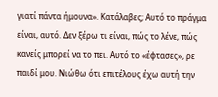γιατί πάντα ήμουνα». Κατάλαβες; Αυτό το πράγμα είναι, αυτό. Δεν ξέρω τι είναι, πώς το λένε, πώς κανείς μπορεί να το πει. Αυτό το «έφτασες», ρε παιδί μου. Νιώθω ότι επιτέλους έχω αυτή την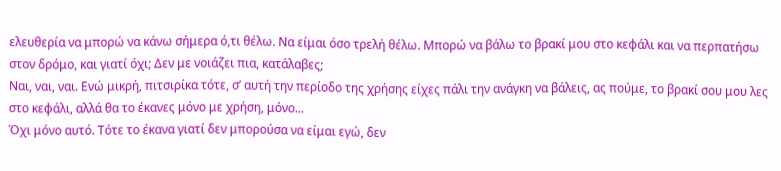ελευθερία να μπορώ να κάνω σήμερα ό,τι θέλω. Να είμαι όσο τρελή θέλω. Μπορώ να βάλω το βρακί μου στο κεφάλι και να περπατήσω στον δρόμο, και γιατί όχι; Δεν με νοιάζει πια, κατάλαβες;
Ναι, ναι, ναι. Ενώ μικρή, πιτσιρίκα τότε, σ’ αυτή την περίοδο της χρήσης είχες πάλι την ανάγκη να βάλεις, ας πούμε, το βρακί σου μου λες στο κεφάλι, αλλά θα το έκανες μόνο με χρήση, μόνο...
Όχι μόνο αυτό. Τότε το έκανα γιατί δεν μπορούσα να είμαι εγώ, δεν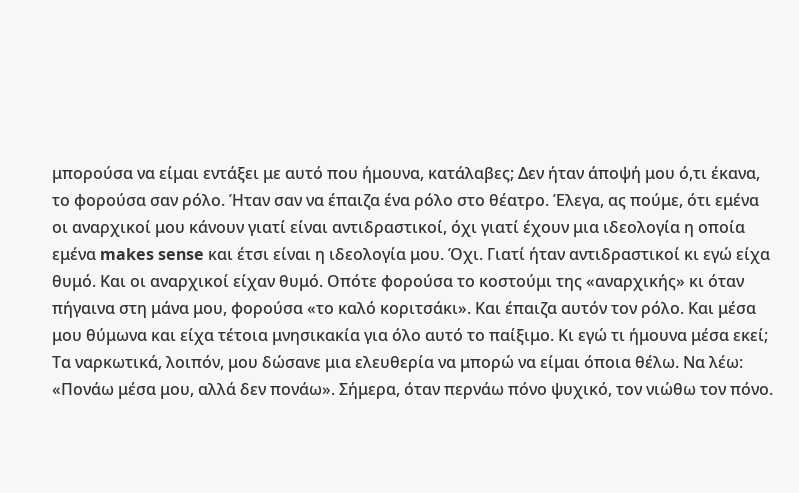μπορούσα να είμαι εντάξει με αυτό που ήμουνα, κατάλαβες; Δεν ήταν άποψή μου ό,τι έκανα, το φορούσα σαν ρόλο. Ήταν σαν να έπαιζα ένα ρόλο στο θέατρο. Έλεγα, ας πούμε, ότι εμένα οι αναρχικοί μου κάνουν γιατί είναι αντιδραστικοί, όχι γιατί έχουν μια ιδεολογία η οποία εμένα makes sense και έτσι είναι η ιδεολογία μου. Όχι. Γιατί ήταν αντιδραστικοί κι εγώ είχα θυμό. Και οι αναρχικοί είχαν θυμό. Οπότε φορούσα το κοστούμι της «αναρχικής» κι όταν πήγαινα στη μάνα μου, φορούσα «το καλό κοριτσάκι». Και έπαιζα αυτόν τον ρόλο. Και μέσα μου θύμωνα και είχα τέτοια μνησικακία για όλο αυτό το παίξιμο. Κι εγώ τι ήμουνα μέσα εκεί; Τα ναρκωτικά, λοιπόν, μου δώσανε μια ελευθερία να μπορώ να είμαι όποια θέλω. Να λέω: «Πονάω μέσα μου, αλλά δεν πονάω». Σήμερα, όταν περνάω πόνο ψυχικό, τον νιώθω τον πόνο.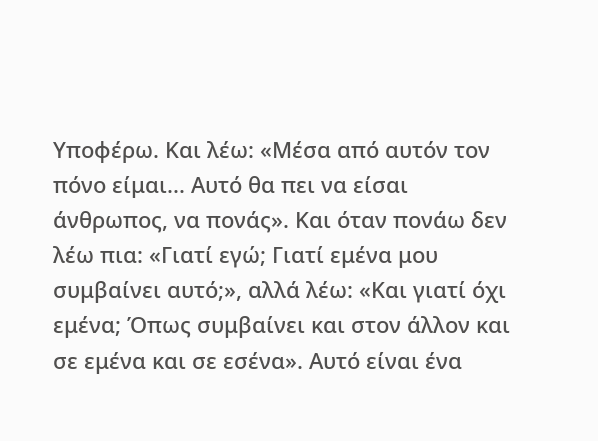Υποφέρω. Και λέω: «Μέσα από αυτόν τον πόνο είμαι... Αυτό θα πει να είσαι άνθρωπος, να πονάς». Και όταν πονάω δεν λέω πια: «Γιατί εγώ; Γιατί εμένα μου συμβαίνει αυτό;», αλλά λέω: «Και γιατί όχι εμένα; Όπως συμβαίνει και στον άλλον και σε εμένα και σε εσένα». Αυτό είναι ένα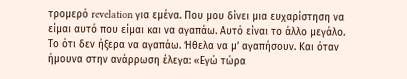τρομερό revelation για εμένα. Που μου δίνει μια ευχαρίστηση να είμαι αυτό που είμαι και να αγαπάω. Αυτό είναι το άλλο μεγάλο. Το ότι δεν ήξερα να αγαπάω. Ήθελα να μ’ αγαπήσουν. Και όταν ήμουνα στην ανάρρωση έλεγα: «Εγώ τώρα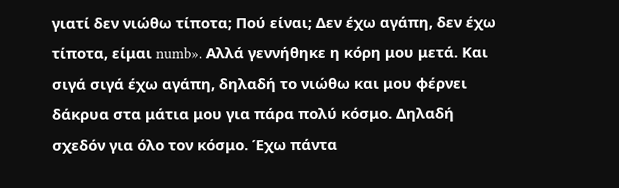γιατί δεν νιώθω τίποτα; Πού είναι; Δεν έχω αγάπη, δεν έχω τίποτα, είμαι numb». Αλλά γεννήθηκε η κόρη μου μετά. Και σιγά σιγά έχω αγάπη, δηλαδή το νιώθω και μου φέρνει δάκρυα στα μάτια μου για πάρα πολύ κόσμο. Δηλαδή σχεδόν για όλο τον κόσμο. Έχω πάντα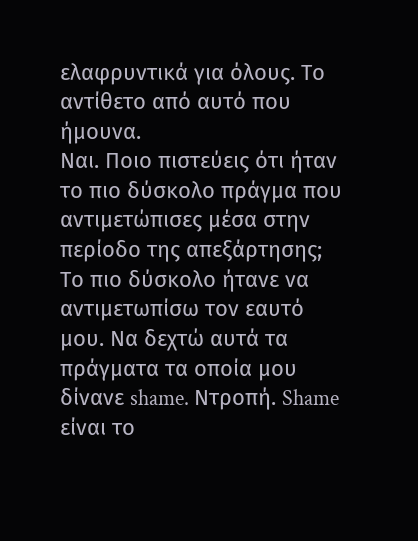ελαφρυντικά για όλους. Το αντίθετο από αυτό που ήμουνα.
Ναι. Ποιο πιστεύεις ότι ήταν το πιο δύσκολο πράγμα που αντιμετώπισες μέσα στην περίοδο της απεξάρτησης;
Το πιο δύσκολο ήτανε να αντιμετωπίσω τον εαυτό μου. Να δεχτώ αυτά τα πράγματα τα οποία μου δίνανε shame. Ντροπή. Shame είναι το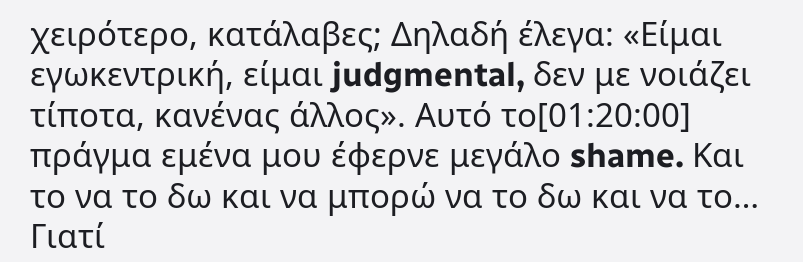χειρότερο, κατάλαβες; Δηλαδή έλεγα: «Είμαι εγωκεντρική, είμαι judgmental, δεν με νοιάζει τίποτα, κανένας άλλος». Αυτό το[01:20:00] πράγμα εμένα μου έφερνε μεγάλο shame. Και το να το δω και να μπορώ να το δω και να το… Γιατί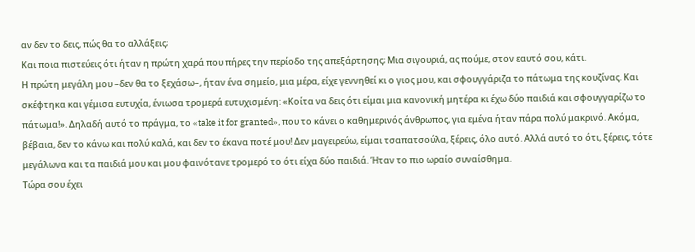αν δεν το δεις, πώς θα το αλλάξεις;
Και ποια πιστεύεις ότι ήταν η πρώτη χαρά που πήρες την περίοδο της απεξάρτησης; Μια σιγουριά, ας πούμε, στον εαυτό σου, κάτι.
Η πρώτη μεγάλη μου –δεν θα το ξεχάσω–, ήταν ένα σημείο, μια μέρα, είχε γεννηθεί κι ο γιος μου, και σφουγγάριζα το πάτωμα της κουζίνας. Και σκέφτηκα και γέμισα ευτυχία, ένιωσα τρομερά ευτυχισμένη: «Κοίτα να δεις ότι είμαι μια κανονική μητέρα κι έχω δύο παιδιά και σφουγγαρίζω το πάτωμα!». Δηλαδή αυτό το πράγμα, το «take it for granted», που το κάνει ο καθημερινός άνθρωπος, για εμένα ήταν πάρα πολύ μακρινό. Ακόμα, βέβαια, δεν το κάνω και πολύ καλά, και δεν το έκανα ποτέ μου! Δεν μαγειρεύω, είμαι τσαπατσούλα, ξέρεις, όλο αυτό. Αλλά αυτό το ότι, ξέρεις, τότε μεγάλωνα και τα παιδιά μου και μου φαινότανε τρομερό το ότι είχα δύο παιδιά. Ήταν το πιο ωραίο συναίσθημα.
Τώρα σου έχει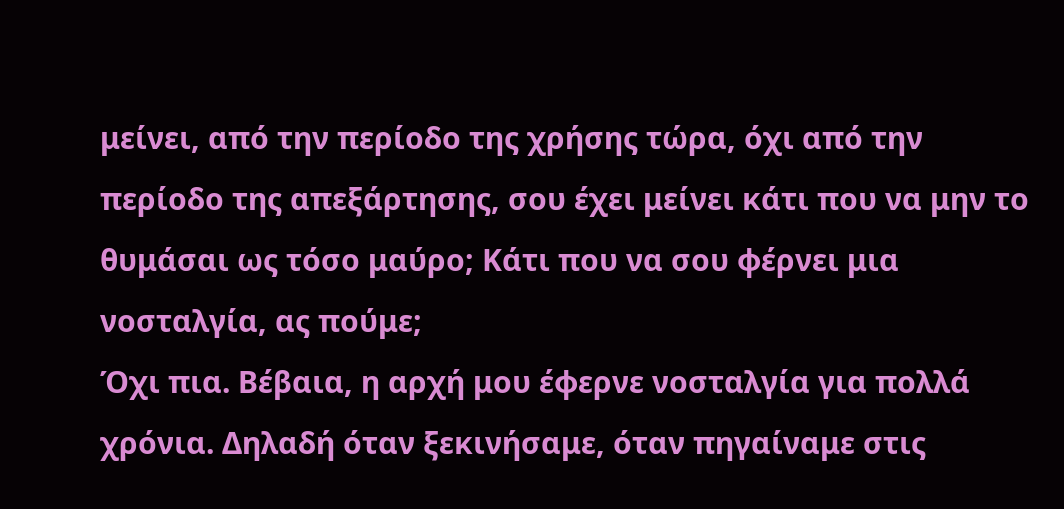μείνει, από την περίοδο της χρήσης τώρα, όχι από την περίοδο της απεξάρτησης, σου έχει μείνει κάτι που να μην το θυμάσαι ως τόσο μαύρο; Κάτι που να σου φέρνει μια νοσταλγία, ας πούμε;
Όχι πια. Βέβαια, η αρχή μου έφερνε νοσταλγία για πολλά χρόνια. Δηλαδή όταν ξεκινήσαμε, όταν πηγαίναμε στις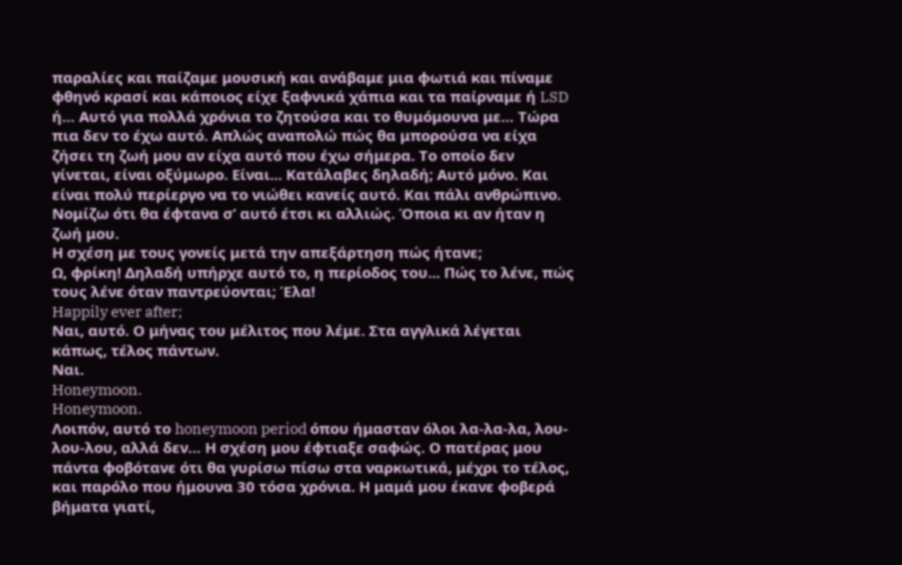παραλίες και παίζαμε μουσική και ανάβαμε μια φωτιά και πίναμε φθηνό κρασί και κάποιος είχε ξαφνικά χάπια και τα παίρναμε ή LSD ή… Αυτό για πολλά χρόνια το ζητούσα και το θυμόμουνα με… Τώρα πια δεν το έχω αυτό. Απλώς αναπολώ πώς θα μπορούσα να είχα ζήσει τη ζωή μου αν είχα αυτό που έχω σήμερα. Το οποίο δεν γίνεται, είναι οξύμωρο. Είναι... Κατάλαβες δηλαδή; Αυτό μόνο. Και είναι πολύ περίεργο να το νιώθει κανείς αυτό. Και πάλι ανθρώπινο. Νομίζω ότι θα έφτανα σ’ αυτό έτσι κι αλλιώς. Όποια κι αν ήταν η ζωή μου.
Η σχέση με τους γονείς μετά την απεξάρτηση πώς ήτανε;
Ω, φρίκη! Δηλαδή υπήρχε αυτό το, η περίοδος του... Πώς το λένε, πώς τους λένε όταν παντρεύονται; Έλα!
Happily ever after;
Ναι, αυτό. Ο μήνας του μέλιτος που λέμε. Στα αγγλικά λέγεται κάπως, τέλος πάντων.
Ναι.
Honeymoon.
Honeymoon.
Λοιπόν, αυτό το honeymoon period όπου ήμασταν όλοι λα-λα-λα, λου-λου-λου, αλλά δεν… Η σχέση μου έφτιαξε σαφώς. Ο πατέρας μου πάντα φοβότανε ότι θα γυρίσω πίσω στα ναρκωτικά, μέχρι το τέλος, και παρόλο που ήμουνα 30 τόσα χρόνια. Η μαμά μου έκανε φοβερά βήματα γιατί,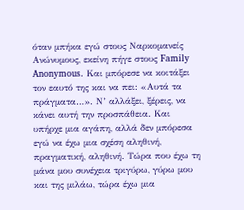όταν μπήκα εγώ στους Ναρκομανείς Ανώνυμους, εκείνη πήγε στους Family Anonymous. Και μπόρεσε να κοιτάξει τον εαυτό της και να πει: «Αυτά τα πράγματα…». Ν’ αλλάξει, ξέρεις, να κάνει αυτή την προσπάθεια. Και υπήρχε μια αγάπη, αλλά δεν μπόρεσα εγώ να έχω μια σχέση αληθινή, πραγματική, αληθινή. Τώρα που έχω τη μάνα μου συνέχεια τριγύρω, γύρω μου και της μιλάω, τώρα έχω μια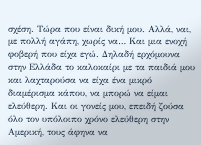σχέση. Τώρα που είναι δική μου. Αλλά, ναι, με πολλή αγάπη, χωρίς να… Και μια ενοχή φοβερή που είχα εγώ. Δηλαδή ερχόμουνα στην Ελλάδα το καλοκαίρι με τα παιδιά μου και λαχταρούσα να είχα ένα μικρό διαμέρισμα κάπου, να μπορώ να είμαι ελεύθερη. Και οι γονείς μου, επειδή ζούσα όλο τον υπόλοιπο χρόνο ελεύθερη στην Αμερική, τους άφηνα να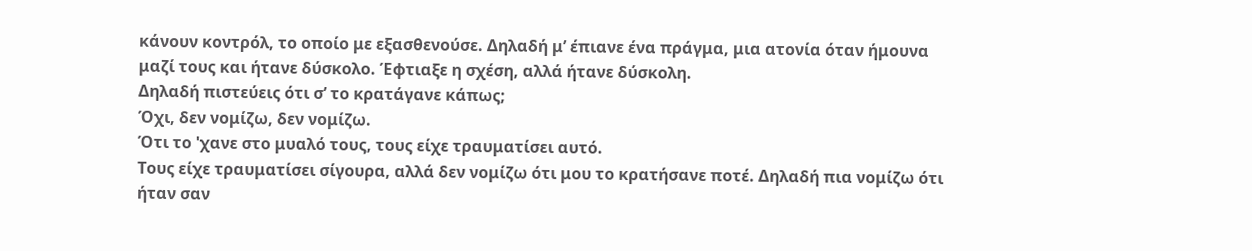κάνουν κοντρόλ, το οποίο με εξασθενούσε. Δηλαδή μ’ έπιανε ένα πράγμα, μια ατονία όταν ήμουνα μαζί τους και ήτανε δύσκολο. Έφτιαξε η σχέση, αλλά ήτανε δύσκολη.
Δηλαδή πιστεύεις ότι σ’ το κρατάγανε κάπως;
Όχι, δεν νομίζω, δεν νομίζω.
Ότι το 'χανε στο μυαλό τους, τους είχε τραυματίσει αυτό.
Τους είχε τραυματίσει σίγουρα, αλλά δεν νομίζω ότι μου το κρατήσανε ποτέ. Δηλαδή πια νομίζω ότι ήταν σαν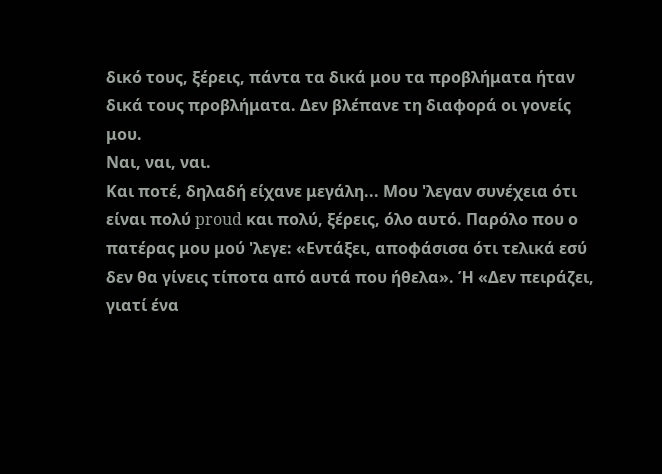δικό τους, ξέρεις, πάντα τα δικά μου τα προβλήματα ήταν δικά τους προβλήματα. Δεν βλέπανε τη διαφορά οι γονείς μου.
Ναι, ναι, ναι.
Και ποτέ, δηλαδή είχανε μεγάλη... Μου 'λεγαν συνέχεια ότι είναι πολύ proud και πολύ, ξέρεις, όλο αυτό. Παρόλο που ο πατέρας μου μού 'λεγε: «Εντάξει, αποφάσισα ότι τελικά εσύ δεν θα γίνεις τίποτα από αυτά που ήθελα». Ή «Δεν πειράζει, γιατί ένα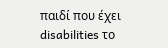παιδί που έχει disabilities το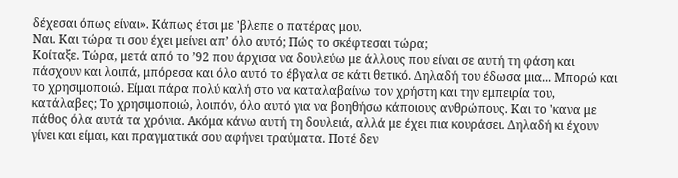δέχεσαι όπως είναι». Κάπως έτσι με 'βλεπε ο πατέρας μου.
Ναι. Και τώρα τι σου έχει μείνει απ’ όλο αυτό; Πώς το σκέφτεσαι τώρα;
Κοίταξε. Τώρα, μετά από το ’92 που άρχισα να δουλεύω με άλλους που είναι σε αυτή τη φάση και πάσχουν και λοιπά, μπόρεσα και όλο αυτό το έβγαλα σε κάτι θετικό. Δηλαδή του έδωσα μια... Μπορώ και το χρησιμοποιώ. Είμαι πάρα πολύ καλή στο να καταλαβαίνω τον χρήστη και την εμπειρία του, κατάλαβες; Το χρησιμοποιώ, λοιπόν, όλο αυτό για να βοηθήσω κάποιους ανθρώπους. Και το 'κανα με πάθος όλα αυτά τα χρόνια. Ακόμα κάνω αυτή τη δουλειά, αλλά με έχει πια κουράσει. Δηλαδή κι έχουν γίνει και είμαι, και πραγματικά σου αφήνει τραύματα. Ποτέ δεν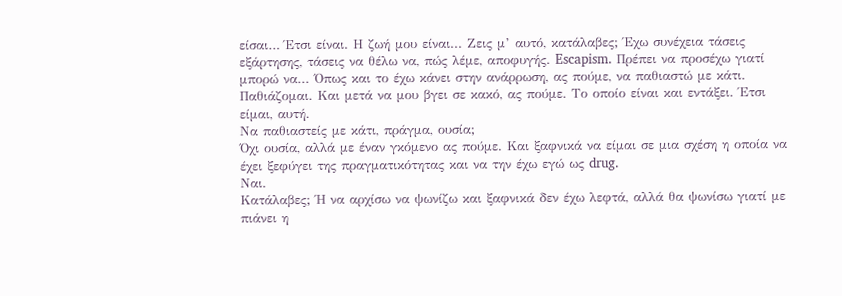είσαι… Έτσι είναι. Η ζωή μου είναι... Ζεις μ’ αυτό, κατάλαβες; Έχω συνέχεια τάσεις εξάρτησης, τάσεις να θέλω να, πώς λέμε, αποφυγής. Escapism. Πρέπει να προσέχω γιατί μπορώ να... Όπως και το έχω κάνει στην ανάρρωση, ας πούμε, να παθιαστώ με κάτι. Παθιάζομαι. Και μετά να μου βγει σε κακό, ας πούμε. Το οποίο είναι και εντάξει. Έτσι είμαι, αυτή.
Να παθιαστείς με κάτι, πράγμα, ουσία;
Όχι ουσία, αλλά με έναν γκόμενο ας πούμε. Και ξαφνικά να είμαι σε μια σχέση η οποία να έχει ξεφύγει της πραγματικότητας και να την έχω εγώ ως drug.
Ναι.
Κατάλαβες; Ή να αρχίσω να ψωνίζω και ξαφνικά δεν έχω λεφτά, αλλά θα ψωνίσω γιατί με πιάνει η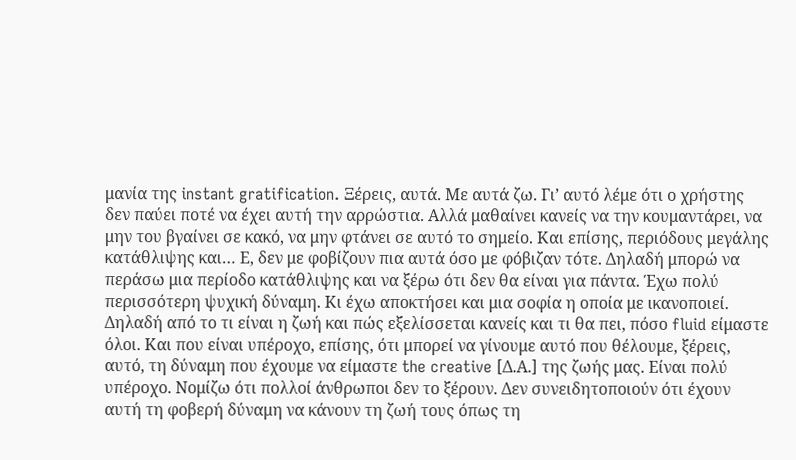μανία της instant gratification. Ξέρεις, αυτά. Με αυτά ζω. Γι’ αυτό λέμε ότι ο χρήστης δεν παύει ποτέ να έχει αυτή την αρρώστια. Αλλά μαθαίνει κανείς να την κουμαντάρει, να μην του βγαίνει σε κακό, να μην φτάνει σε αυτό το σημείο. Και επίσης, περιόδους μεγάλης κατάθλιψης και… Ε, δεν με φοβίζουν πια αυτά όσο με φόβιζαν τότε. Δηλαδή μπορώ να περάσω μια περίοδο κατάθλιψης και να ξέρω ότι δεν θα είναι για πάντα. Έχω πολύ περισσότερη ψυχική δύναμη. Κι έχω αποκτήσει και μια σοφία η οποία με ικανοποιεί. Δηλαδή από το τι είναι η ζωή και πώς εξελίσσεται κανείς και τι θα πει, πόσο fluid είμαστε όλοι. Και που είναι υπέροχο, επίσης, ότι μπορεί να γίνουμε αυτό που θέλουμε, ξέρεις, αυτό, τη δύναμη που έχουμε να είμαστε the creative [Δ.Α.] της ζωής μας. Είναι πολύ υπέροχο. Νομίζω ότι πολλοί άνθρωποι δεν το ξέρουν. Δεν συνειδητοποιούν ότι έχουν αυτή τη φοβερή δύναμη να κάνουν τη ζωή τους όπως τη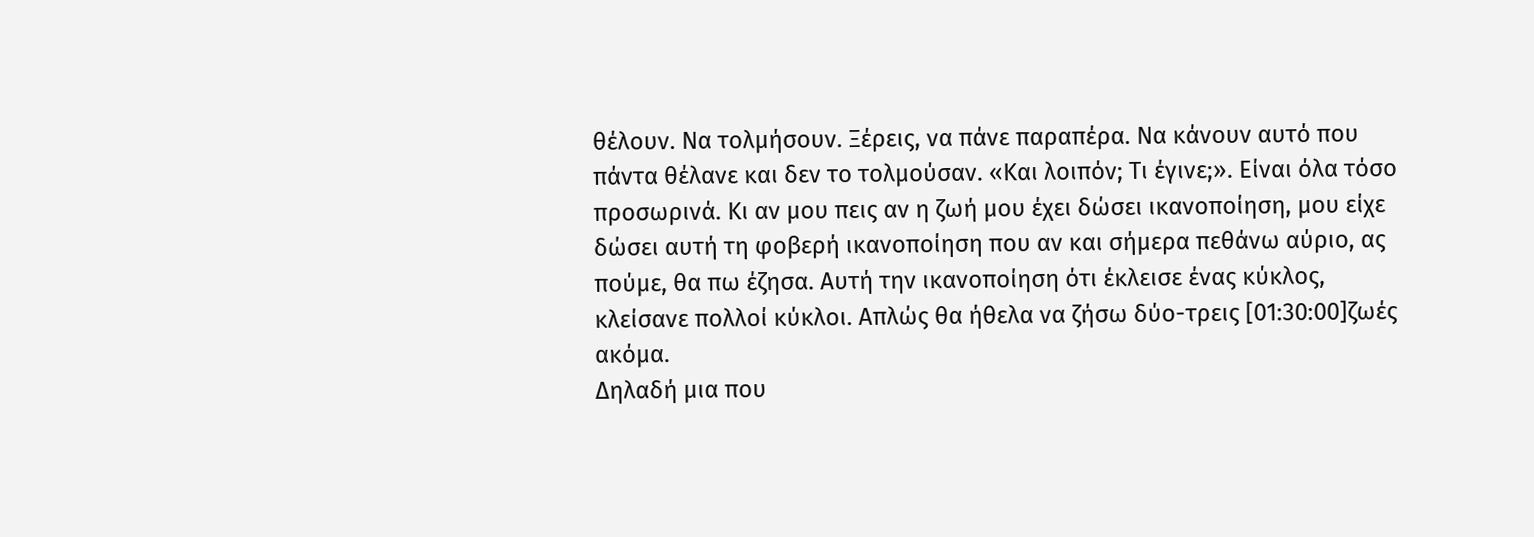θέλουν. Να τολμήσουν. Ξέρεις, να πάνε παραπέρα. Να κάνουν αυτό που πάντα θέλανε και δεν το τολμούσαν. «Και λοιπόν; Τι έγινε;». Είναι όλα τόσο προσωρινά. Κι αν μου πεις αν η ζωή μου έχει δώσει ικανοποίηση, μου είχε δώσει αυτή τη φοβερή ικανοποίηση που αν και σήμερα πεθάνω αύριο, ας πούμε, θα πω έζησα. Αυτή την ικανοποίηση ότι έκλεισε ένας κύκλος, κλείσανε πολλοί κύκλοι. Απλώς θα ήθελα να ζήσω δύο-τρεις [01:30:00]ζωές ακόμα.
Δηλαδή μια που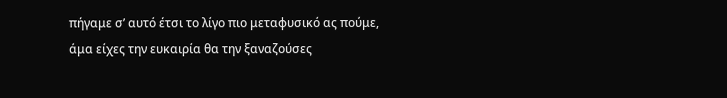πήγαμε σ’ αυτό έτσι το λίγο πιο μεταφυσικό ας πούμε, άμα είχες την ευκαιρία θα την ξαναζούσες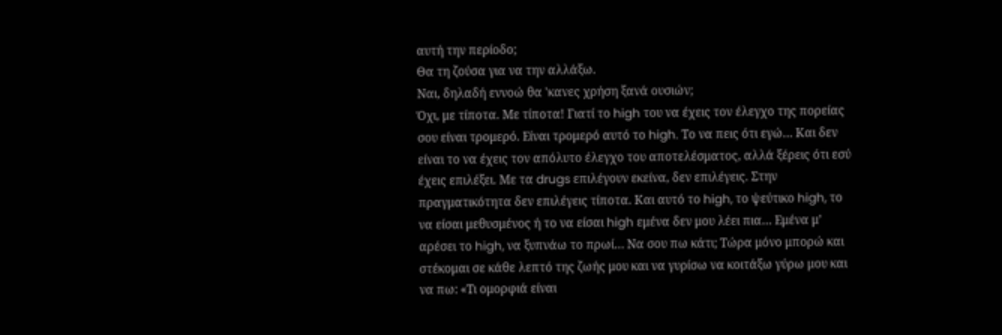αυτή την περίοδο;
Θα τη ζούσα για να την αλλάξω.
Ναι, δηλαδή εννοώ θα 'κανες χρήση ξανά ουσιών;
Όχι, με τίποτα. Με τίποτα! Γιατί το high του να έχεις τον έλεγχο της πορείας σου είναι τρομερό. Είναι τρομερό αυτό το high. Το να πεις ότι εγώ… Και δεν είναι το να έχεις τον απόλυτο έλεγχο του αποτελέσματος, αλλά ξέρεις ότι εσύ έχεις επιλέξει. Με τα drugs επιλέγουν εκείνα, δεν επιλέγεις. Στην πραγματικότητα δεν επιλέγεις τίποτα. Και αυτό το high, το ψεύτικο high, το να είσαι μεθυσμένος ή το να είσαι high εμένα δεν μου λέει πια… Εμένα μ’ αρέσει το high, να ξυπνάω το πρωί… Να σου πω κάτι; Τώρα μόνο μπορώ και στέκομαι σε κάθε λεπτό της ζωής μου και να γυρίσω να κοιτάξω γύρω μου και να πω: «Τι ομορφιά είναι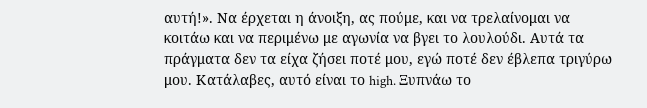αυτή!». Να έρχεται η άνοιξη, ας πούμε, και να τρελαίνομαι να κοιτάω και να περιμένω με αγωνία να βγει το λουλούδι. Αυτά τα πράγματα δεν τα είχα ζήσει ποτέ μου, εγώ ποτέ δεν έβλεπα τριγύρω μου. Κατάλαβες, αυτό είναι το high. Ξυπνάω το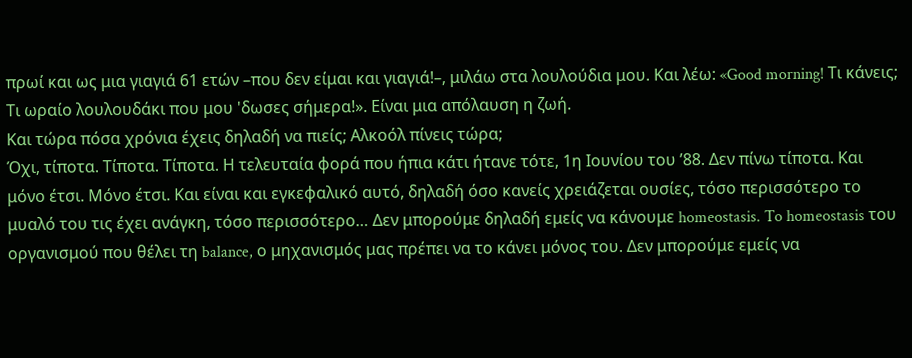πρωί και ως μια γιαγιά 61 ετών –που δεν είμαι και γιαγιά!–, μιλάω στα λουλούδια μου. Και λέω: «Good morning! Τι κάνεις; Τι ωραίο λουλουδάκι που μου 'δωσες σήμερα!». Είναι μια απόλαυση η ζωή.
Και τώρα πόσα χρόνια έχεις δηλαδή να πιείς; Αλκοόλ πίνεις τώρα;
Όχι, τίποτα. Τίποτα. Τίποτα. Η τελευταία φορά που ήπια κάτι ήτανε τότε, 1η Ιουνίου του ’88. Δεν πίνω τίποτα. Και μόνο έτσι. Μόνο έτσι. Και είναι και εγκεφαλικό αυτό, δηλαδή όσο κανείς χρειάζεται ουσίες, τόσο περισσότερο το μυαλό του τις έχει ανάγκη, τόσο περισσότερο… Δεν μπορούμε δηλαδή εμείς να κάνουμε homeostasis. To homeostasis του οργανισμού που θέλει τη balance, ο μηχανισμός μας πρέπει να το κάνει μόνος του. Δεν μπορούμε εμείς να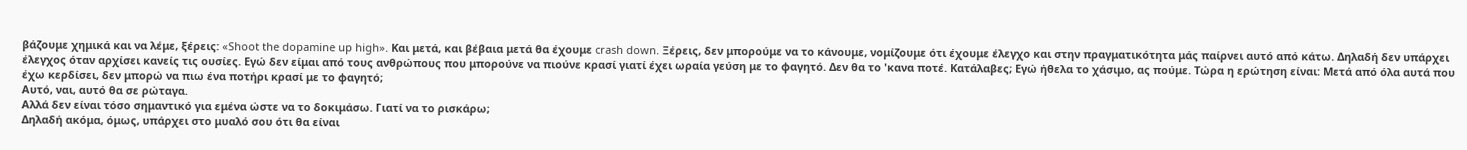βάζουμε χημικά και να λέμε, ξέρεις: «Shoot the dopamine up high». Και μετά, και βέβαια μετά θα έχουμε crash down. Ξέρεις, δεν μπορούμε να το κάνουμε, νομίζουμε ότι έχουμε έλεγχο και στην πραγματικότητα μάς παίρνει αυτό από κάτω. Δηλαδή δεν υπάρχει έλεγχος όταν αρχίσει κανείς τις ουσίες. Εγώ δεν είμαι από τους ανθρώπους που μπορούνε να πιούνε κρασί γιατί έχει ωραία γεύση με το φαγητό. Δεν θα το 'κανα ποτέ. Κατάλαβες; Εγώ ήθελα το χάσιμο, ας πούμε. Τώρα η ερώτηση είναι: Μετά από όλα αυτά που έχω κερδίσει, δεν μπορώ να πιω ένα ποτήρι κρασί με το φαγητό;
Αυτό, ναι, αυτό θα σε ρώταγα.
Αλλά δεν είναι τόσο σημαντικό για εμένα ώστε να το δοκιμάσω. Γιατί να το ρισκάρω;
Δηλαδή ακόμα, όμως, υπάρχει στο μυαλό σου ότι θα είναι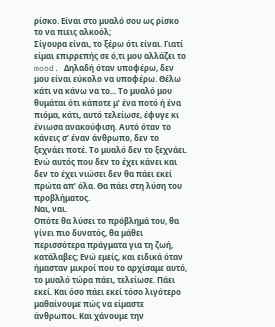ρίσκο. Είναι στο μυαλό σου ως ρίσκο το να πιεις αλκοόλ;
Σίγουρα είναι, το ξέρω ότι είναι. Γιατί είμαι επιρρεπής σε ό,τι μου αλλάζει το mood. Δηλαδή όταν υποφέρω, δεν μου είναι εύκολο να υποφέρω. Θέλω κάτι να κάνω να το... Το μυαλό μου θυμάται ότι κάποτε μ’ ένα ποτό ή ένα πιόμα, κάτι, αυτό τελείωσε, έφυγε κι ένιωσα ανακούφιση. Αυτό όταν το κάνεις σ’ έναν άνθρωπο, δεν το ξεχνάει ποτέ. Το μυαλό δεν το ξεχνάει. Ενώ αυτός που δεν το έχει κάνει και δεν το έχει νιώσει δεν θα πάει εκεί πρώτα απ’ όλα. Θα πάει στη λύση του προβλήματος.
Ναι, ναι.
Οπότε θα λύσει το πρόβλημά του, θα γίνει πιο δυνατός, θα μάθει περισσότερα πράγματα για τη ζωή, κατάλαβες; Ενώ εμείς, και ειδικά όταν ήμασταν μικροί που το αρχίσαμε αυτό, το μυαλό τώρα πάει, τελείωσε. Πάει εκεί. Και όσο πάει εκεί τόσο λιγότερο μαθαίνουμε πώς να είμαστε άνθρωποι. Και χάνουμε την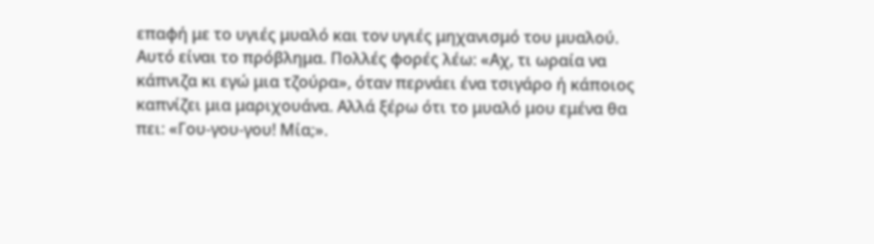επαφή με το υγιές μυαλό και τον υγιές μηχανισμό του μυαλού. Αυτό είναι το πρόβλημα. Πολλές φορές λέω: «Αχ, τι ωραία να κάπνιζα κι εγώ μια τζούρα», όταν περνάει ένα τσιγάρο ή κάποιος καπνίζει μια μαριχουάνα. Αλλά ξέρω ότι το μυαλό μου εμένα θα πει: «Γου-γου-γου! Μία;».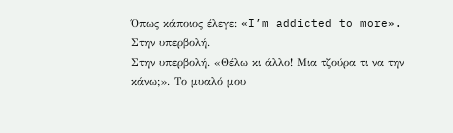Όπως κάποιος έλεγε: «I’m addicted to more».
Στην υπερβολή.
Στην υπερβολή. «Θέλω κι άλλο! Μια τζούρα τι να την κάνω;». Το μυαλό μου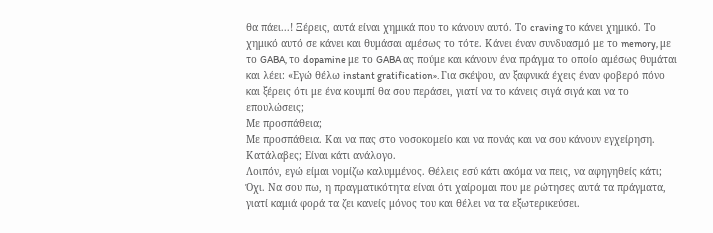θα πάει...! Ξέρεις, αυτά είναι χημικά που το κάνουν αυτό. Το craving το κάνει χημικό. Το χημικό αυτό σε κάνει και θυμάσαι αμέσως το τότε. Κάνει έναν συνδυασμό με το memory, με το GABA, το dopamine με το GABA ας πούμε και κάνουν ένα πράγμα το οποίο αμέσως θυμάται και λέει: «Εγώ θέλω instant gratification». Για σκέψου, αν ξαφνικά έχεις έναν φοβερό πόνο και ξέρεις ότι με ένα κουμπί θα σου περάσει, γιατί να το κάνεις σιγά σιγά και να το επουλώσεις;
Με προσπάθεια;
Με προσπάθεια. Και να πας στο νοσοκομείο και να πονάς και να σου κάνουν εγχείρηση. Κατάλαβες; Είναι κάτι ανάλογο.
Λοιπόν, εγώ είμαι νομίζω καλυμμένος. Θέλεις εσύ κάτι ακόμα να πεις, να αφηγηθείς κάτι;
Όχι. Να σου πω, η πραγματικότητα είναι ότι χαίρομαι που με ρώτησες αυτά τα πράγματα, γιατί καμιά φορά τα ζει κανείς μόνος του και θέλει να τα εξωτερικεύσει.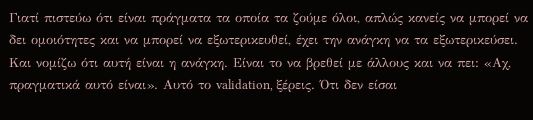Γιατί πιστεύω ότι είναι πράγματα τα οποία τα ζούμε όλοι, απλώς κανείς να μπορεί να δει ομοιότητες και να μπορεί να εξωτερικευθεί, έχει την ανάγκη να τα εξωτερικεύσει. Και νομίζω ότι αυτή είναι η ανάγκη. Είναι το να βρεθεί με άλλους και να πει: «Αχ, πραγματικά αυτό είναι». Αυτό το validation, ξέρεις. Ότι δεν είσαι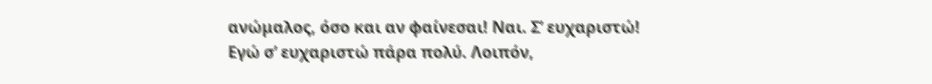ανώμαλος, όσο και αν φαίνεσαι! Ναι. Σ’ ευχαριστώ!
Εγώ σ’ ευχαριστώ πάρα πολύ. Λοιπόν,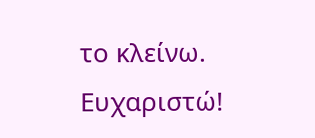το κλείνω. Ευχαριστώ!